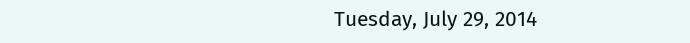Tuesday, July 29, 2014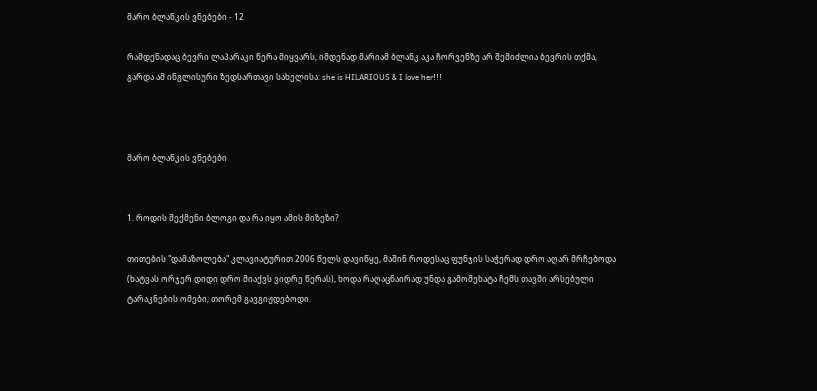მარო ბლანკის ვნებები - 12

რამდენადაც ბევრი ლაპარაკი წერა მიყვარს, იმდენად მარიამ ბლანკ აკა ჩორვენზე არ შემიძლია ბევრის თქმა, გარდა ამ ინგლისური ზედსართავი სახელისა: she is HILARIOUS & I love her!!!



მარო ბლანკის ვნებები


1. როდის შექმენი ბლოგი და რა იყო ამის მიზეზი?

თითების "დამაზოლება" კლავიატურით 2006 წელს დავიწყე, მაშინ როდესაც ფუნჯის საჭერად დრო აღარ მრჩებოდა (ხატვას ორჯერ დიდი დრო მიაქვს ვიდრე წერას), ხოდა რაღაცნაირად უნდა გამომეხატა ჩემს თავში არსებული ტარაკნების ომები, თორემ გავგიჟდებოდი.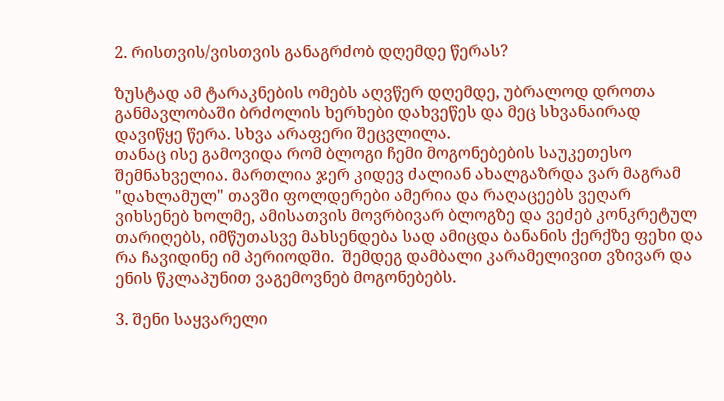2. რისთვის/ვისთვის განაგრძობ დღემდე წერას?

ზუსტად ამ ტარაკნების ომებს აღვწერ დღემდე, უბრალოდ დროთა განმავლობაში ბრძოლის ხერხები დახვეწეს და მეც სხვანაირად დავიწყე წერა. სხვა არაფერი შეცვლილა.
თანაც ისე გამოვიდა რომ ბლოგი ჩემი მოგონებების საუკეთესო შემნახველია. მართლია ჯერ კიდევ ძალიან ახალგაზრდა ვარ მაგრამ "დახლამულ" თავში ფოლდერები ამერია და რაღაცეებს ვეღარ ვიხსენებ ხოლმე, ამისათვის მოვრბივარ ბლოგზე და ვეძებ კონკრეტულ თარიღებს, იმწუთასვე მახსენდება სად ამიცდა ბანანის ქერქზე ფეხი და რა ჩავიდინე იმ პერიოდში.  შემდეგ დამბალი კარამელივით ვზივარ და ენის წკლაპუნით ვაგემოვნებ მოგონებებს.

3. შენი საყვარელი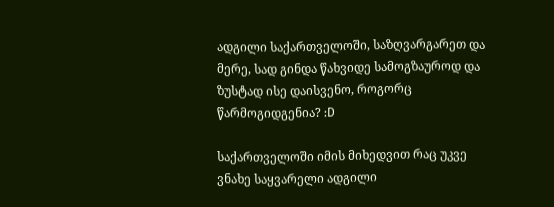ადგილი საქართველოში, საზღვარგარეთ და მერე, სად გინდა წახვიდე სამოგზაუროდ და ზუსტად ისე დაისვენო, როგორც წარმოგიდგენია? :D

საქართველოში იმის მიხედვით რაც უკვე ვნახე საყვარელი ადგილი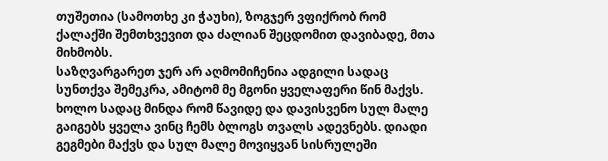თუშეთია (სამოთხე კი ჭაუხი), ზოგჯერ ვფიქრობ რომ ქალაქში შემთხვევით და ძალიან შეცდომით დავიბადე, მთა მიხმობს.
საზღვარგარეთ ჯერ არ აღმომიჩენია ადგილი სადაც სუნთქვა შემეკრა, ამიტომ მე მგონი ყველაფერი წინ მაქვს. ხოლო სადაც მინდა რომ წავიდე და დავისვენო სულ მალე გაიგებს ყველა ვინც ჩემს ბლოგს თვალს ადევნებს. დიადი გეგმები მაქვს და სულ მალე მოვიყვან სისრულეში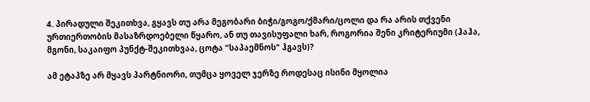4. პირადული შეკითხვა, გყავს თუ არა მეგობარი ბიჭი/გოგო/ქმარი/ცოლი და რა არის თქვენი ურთიერთობის მასაზრდოებელი წყარო, ან თუ თავისუფალი ხარ, როგორია შენი კრიტერიუმი (ჰაჰა, მგონი, საკაიფო პუნქტ-შეკითხვაა, ცოტა "საპაემნოს" ჰგავს)?

ამ ეტაპზე არ მყავს პარტნიორი, თუმცა ყოველ ჯერზე როდესაც ისინი მყოლია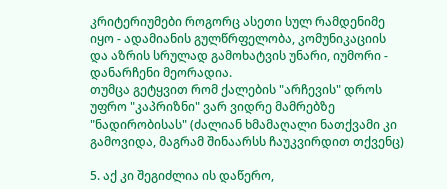კრიტერიუმები როგორც ასეთი სულ რამდენიმე იყო - ადამიანის გულწრფელობა, კომუნიკაციის და აზრის სრულად გამოხატვის უნარი, იუმორი - დანარჩენი მეორადია.
თუმცა გეტყვით რომ ქალების "არჩევის" დროს უფრო "კაპრიზნი" ვარ ვიდრე მამრებზე "ნადირობისას" (ძალიან ხმამაღალი ნათქვამი კი გამოვიდა, მაგრამ შინაარსს ჩაუკვირდით თქვენც)

5. აქ კი შეგიძლია ის დაწერო,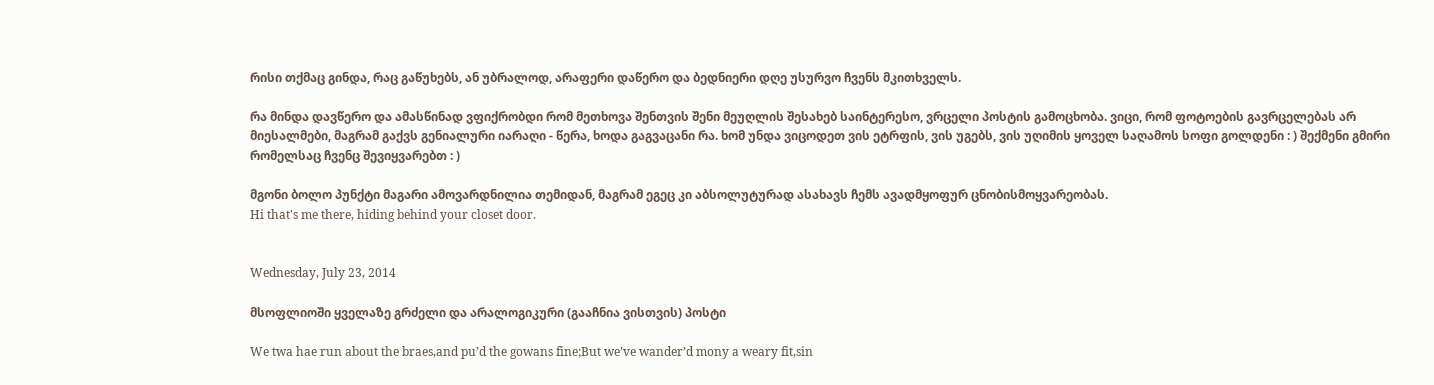რისი თქმაც გინდა, რაც გაწუხებს, ან უბრალოდ, არაფერი დაწერო და ბედნიერი დღე უსურვო ჩვენს მკითხველს.

რა მინდა დავწერო და ამასწინად ვფიქრობდი რომ მეთხოვა შენთვის შენი მეუღლის შესახებ საინტერესო, ვრცელი პოსტის გამოცხობა. ვიცი, რომ ფოტოების გავრცელებას არ მიესალმები, მაგრამ გაქვს გენიალური იარაღი - წერა, ხოდა გაგვაცანი რა. ხომ უნდა ვიცოდეთ ვის ეტრფის, ვის უგებს, ვის უღიმის ყოველ საღამოს სოფი გოლდენი : ) შექმენი გმირი რომელსაც ჩვენც შევიყვარებთ : )

მგონი ბოლო პუნქტი მაგარი ამოვარდნილია თემიდან, მაგრამ ეგეც კი აბსოლუტურად ასახავს ჩემს ავადმყოფურ ცნობისმოყვარეობას.
Hi that's me there, hiding behind your closet door.


Wednesday, July 23, 2014

მსოფლიოში ყველაზე გრძელი და არალოგიკური (გააჩნია ვისთვის) პოსტი

We twa hae run about the braes,and pu’d the gowans fine;But we’ve wander’d mony a weary fit,sin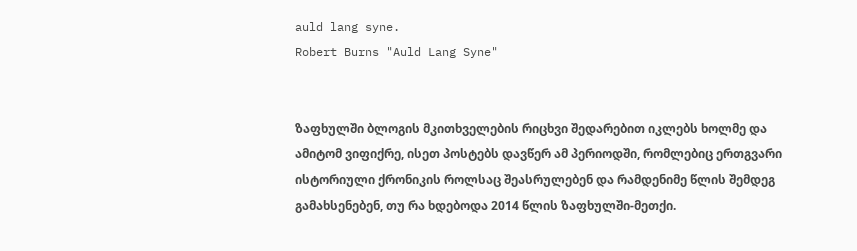auld lang syne.
Robert Burns "Auld Lang Syne"


ზაფხულში ბლოგის მკითხველების რიცხვი შედარებით იკლებს ხოლმე და ამიტომ ვიფიქრე, ისეთ პოსტებს დავწერ ამ პერიოდში, რომლებიც ერთგვარი ისტორიული ქრონიკის როლსაც შეასრულებენ და რამდენიმე წლის შემდეგ გამახსენებენ, თუ რა ხდებოდა 2014 წლის ზაფხულში-მეთქი.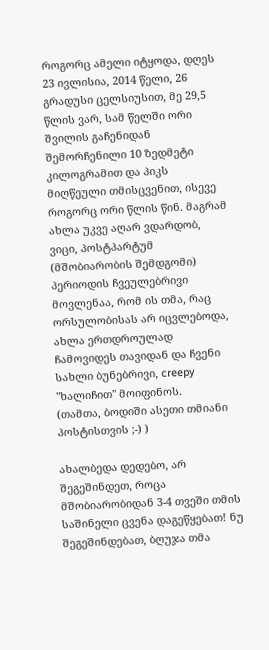როგორც ამელი იტყოდა, დღეს 23 ივლისია, 2014 წელი, 26 გრადუსი ცელსიუსით, მე 29,5 წლის ვარ, სამ წელში ორი შვილის გაჩენიდან შემორჩენილი 10 ზედმეტი კილოგრამით და პიკს მიღწეული თმისცვენით, ისევე როგორც ორი წლის წინ. მაგრამ ახლა უკვე აღარ ვდარდობ, ვიცი, პოსტპარტუმ (მშობიარობის შემდგომი) პერიოდის ჩვეულებრივი მოვლენაა, რომ ის თმა, რაც ორსულობისას არ იცვლებოდა, ახლა ერთდროულად ჩამოვიდეს თავიდან და ჩვენი სახლი ბუნებრივი, creepy "ხალიჩით" მოიფინოს.
(თამთა, ბოდიში ასეთი თმიანი პოსტისთვის ;-) )

ახალბედა დედებო, არ შეგეშინდეთ, როცა მშობიარობიდან 3-4 თვეში თმის საშინელი ცვენა დაგეწყებათ! ნუ შეგეშინდებათ, ბღუჯა თმა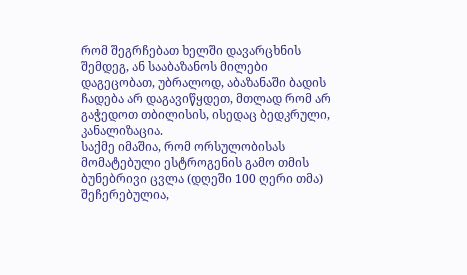რომ შეგრჩებათ ხელში დავარცხნის შემდეგ, ან სააბაზანოს მილები დაგეცობათ, უბრალოდ, აბაზანაში ბადის ჩადება არ დაგავიწყდეთ, მთლად რომ არ გაჭედოთ თბილისის, ისედაც ბედკრული, კანალიზაცია.
საქმე იმაშია, რომ ორსულობისას მომატებული ესტროგენის გამო თმის ბუნებრივი ცვლა (დღეში 100 ღერი თმა) შეჩერებულია,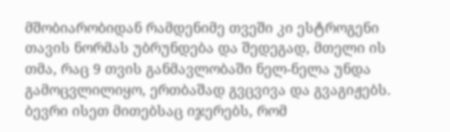მშობიარობიდან რამდენიმე თვეში კი ესტროგენი თავის ნორმას უბრუნდება და შედეგად, მთელი ის თმა, რაც 9 თვის განმავლობაში ნელ-ნელა უნდა გამოცვლილიყო, ერთბაშად გვცვივა და გვაგიჟებს.
ბევრი ისეთ მითებსაც იჯერებს, რომ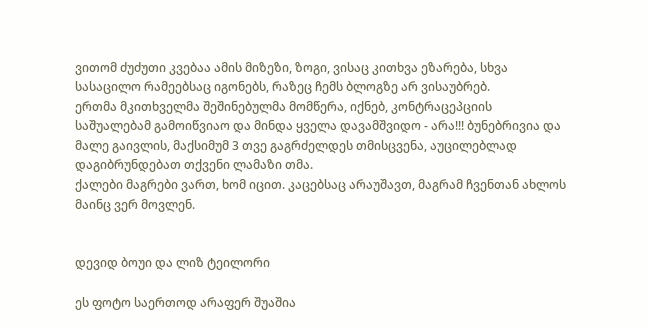ვითომ ძუძუთი კვებაა ამის მიზეზი, ზოგი, ვისაც კითხვა ეზარება, სხვა სასაცილო რამეებსაც იგონებს, რაზეც ჩემს ბლოგზე არ ვისაუბრებ.
ერთმა მკითხველმა შეშინებულმა მომწერა, იქნებ, კონტრაცეპციის საშუალებამ გამოიწვიაო და მინდა ყველა დავამშვიდო - არა!!! ბუნებრივია და მალე გაივლის, მაქსიმუმ 3 თვე გაგრძელდეს თმისცვენა, აუცილებლად დაგიბრუნდებათ თქვენი ლამაზი თმა.
ქალები მაგრები ვართ, ხომ იცით. კაცებსაც არაუშავთ, მაგრამ ჩვენთან ახლოს მაინც ვერ მოვლენ.


დევიდ ბოუი და ლიზ ტეილორი

ეს ფოტო საერთოდ არაფერ შუაშია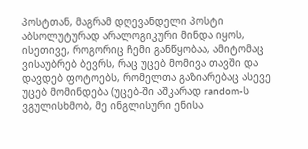პოსტთან, მაგრამ დღევანდელი პოსტი აბსოლუტურად არალოგიკური მინდა იყოს, ისეთივე, როგორიც ჩემი განწყობაა, ამიტომაც ვისაუბრებ ბევრს, რაც უცებ მომივა თავში და დავდებ ფოტოებს, რომელთა გაზიარებაც ასევე უცებ მომინდება (უცებ-ში აშკარად random-ს ვგულისხმობ, მე ინგლისური ენისა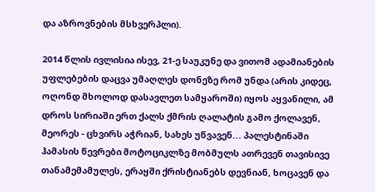და აზროვნების მსხვერპლი).

2014 წლის ივლისია ისევ, 21-ე საუკუნე და ვითომ ადამიანების უფლებების დაცვა უმაღლეს დონეზე რომ უნდა (არის კიდეც, ოღონდ მხოლოდ დასავლეთ სამყაროში) იყოს აყვანილი, ამ დროს სირიაში ერთ ქალს ქმრის ღალატის გამო ქოლავენ, მეორეს - ცხვირს აჭრიან, სახეს უწვავენ... პალესტინაში ჰამასის წევრები მოტოციკლზე მობმულს ათრევენ თავისივე თანამემამულეს, ერაყში ქრისტიანებს დევნიან, ხოცავენ და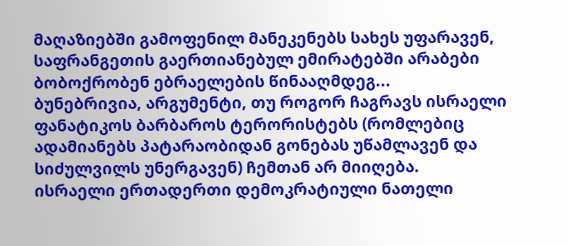მაღაზიებში გამოფენილ მანეკენებს სახეს უფარავენ, საფრანგეთის გაერთიანებულ ემირატებში არაბები ბობოქრობენ ებრაელების წინააღმდეგ...
ბუნებრივია, არგუმენტი, თუ როგორ ჩაგრავს ისრაელი ფანატიკოს ბარბაროს ტერორისტებს (რომლებიც ადამიანებს პატარაობიდან გონებას უწამლავენ და სიძულვილს უნერგავენ) ჩემთან არ მიიღება.
ისრაელი ერთადერთი დემოკრატიული ნათელი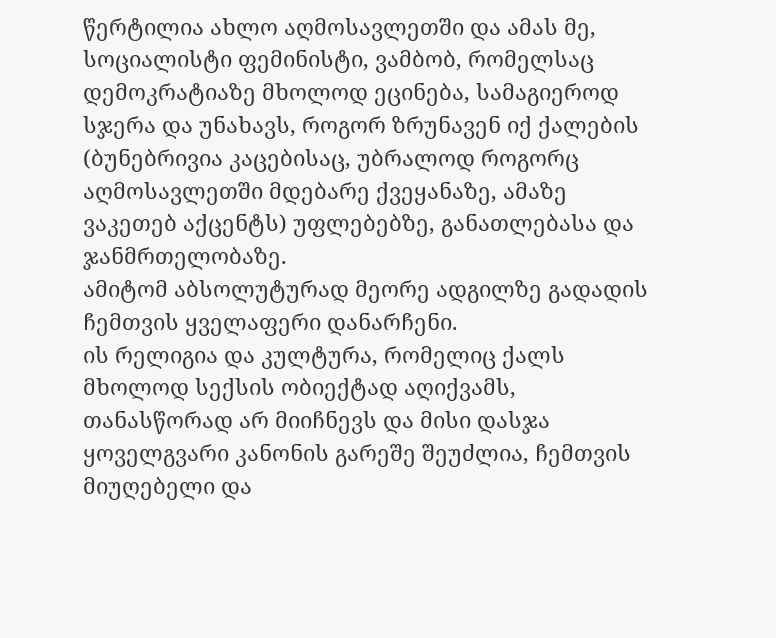წერტილია ახლო აღმოსავლეთში და ამას მე, სოციალისტი ფემინისტი, ვამბობ, რომელსაც დემოკრატიაზე მხოლოდ ეცინება, სამაგიეროდ სჯერა და უნახავს, როგორ ზრუნავენ იქ ქალების (ბუნებრივია კაცებისაც, უბრალოდ როგორც აღმოსავლეთში მდებარე ქვეყანაზე, ამაზე ვაკეთებ აქცენტს) უფლებებზე, განათლებასა და ჯანმრთელობაზე.
ამიტომ აბსოლუტურად მეორე ადგილზე გადადის ჩემთვის ყველაფერი დანარჩენი.
ის რელიგია და კულტურა, რომელიც ქალს მხოლოდ სექსის ობიექტად აღიქვამს, თანასწორად არ მიიჩნევს და მისი დასჯა ყოველგვარი კანონის გარეშე შეუძლია, ჩემთვის მიუღებელი და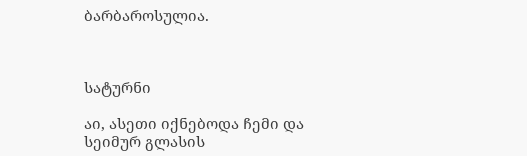ბარბაროსულია.



სატურნი

აი, ასეთი იქნებოდა ჩემი და სეიმურ გლასის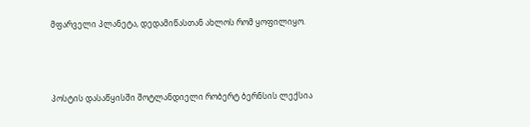მფარველი პლანეტა, დედამიწასთან ახლოს რომ ყოფილიყო.



პოსტის დასაწყისში შოტლანდიელი რობერტ ბერნსის ლექსია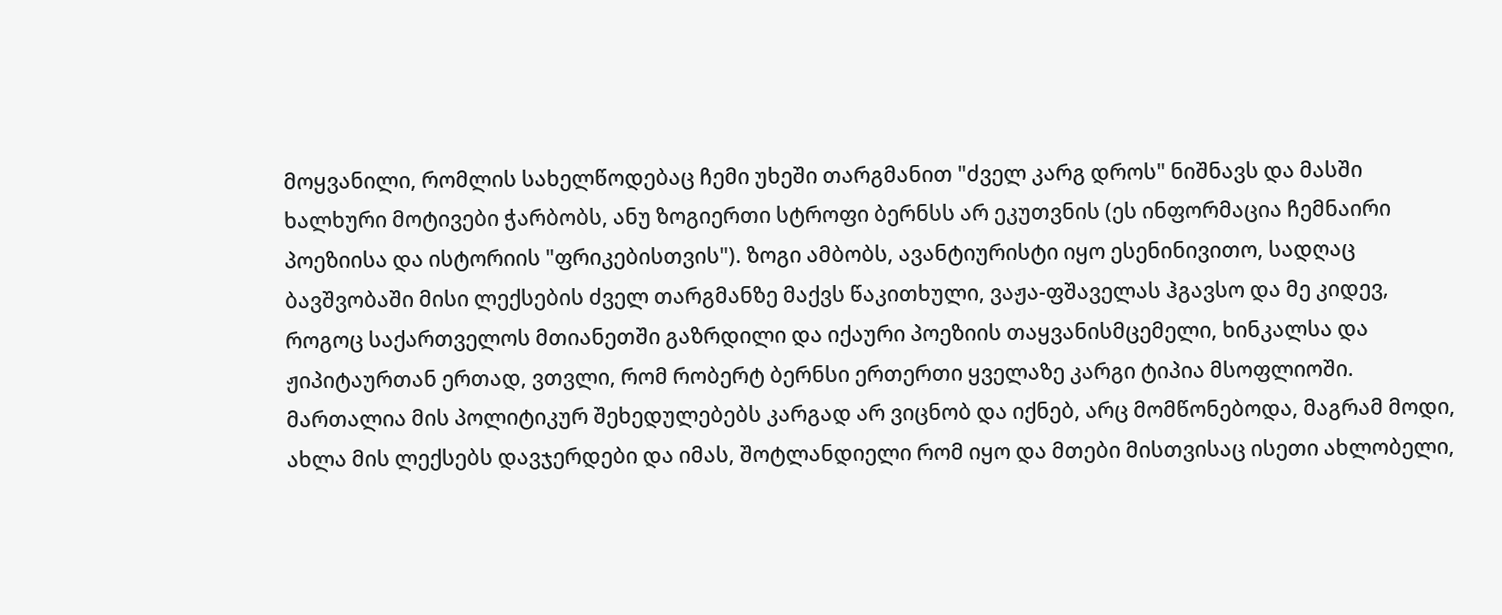მოყვანილი, რომლის სახელწოდებაც ჩემი უხეში თარგმანით "ძველ კარგ დროს" ნიშნავს და მასში ხალხური მოტივები ჭარბობს, ანუ ზოგიერთი სტროფი ბერნსს არ ეკუთვნის (ეს ინფორმაცია ჩემნაირი პოეზიისა და ისტორიის "ფრიკებისთვის"). ზოგი ამბობს, ავანტიურისტი იყო ესენინივითო, სადღაც ბავშვობაში მისი ლექსების ძველ თარგმანზე მაქვს წაკითხული, ვაჟა-ფშაველას ჰგავსო და მე კიდევ, როგოც საქართველოს მთიანეთში გაზრდილი და იქაური პოეზიის თაყვანისმცემელი, ხინკალსა და ჟიპიტაურთან ერთად, ვთვლი, რომ რობერტ ბერნსი ერთერთი ყველაზე კარგი ტიპია მსოფლიოში. მართალია მის პოლიტიკურ შეხედულებებს კარგად არ ვიცნობ და იქნებ, არც მომწონებოდა, მაგრამ მოდი, ახლა მის ლექსებს დავჯერდები და იმას, შოტლანდიელი რომ იყო და მთები მისთვისაც ისეთი ახლობელი,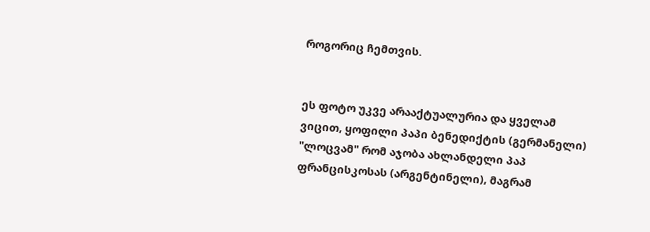როგორიც ჩემთვის.


ეს ფოტო უკვე არააქტუალურია და ყველამ ვიცით, ყოფილი პაპი ბენედიქტის (გერმანელი) "ლოცვამ" რომ აჯობა ახლანდელი პაპ ფრანცისკოსას (არგენტინელი), მაგრამ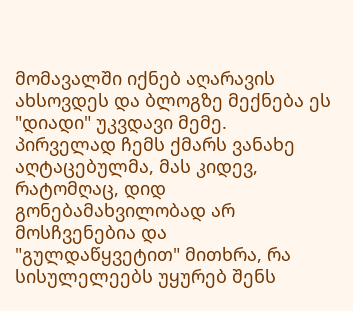მომავალში იქნებ აღარავის ახსოვდეს და ბლოგზე მექნება ეს "დიადი" უკვდავი მემე. პირველად ჩემს ქმარს ვანახე აღტაცებულმა, მას კიდევ, რატომღაც, დიდ გონებამახვილობად არ მოსჩვენებია და "გულდაწყვეტით" მითხრა, რა სისულელეებს უყურებ შენს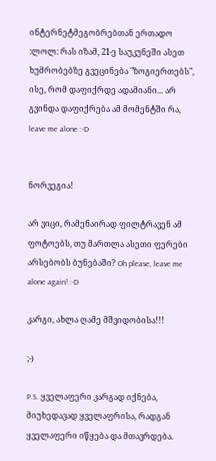ინტერნეტმეგობრებთან ერთადო :ლოლ: რას იზამ, 21-ე საუკუნეში ასეთ ხუმრობებზე გვეცინება "ზოგიერთებს", ისე, რომ დაფიქრდე ადამიანი... არ გვინდა დაფიქრება ამ მომენტში რა, leave me alone :-D


ნორვეგია!

არ ვიცი, რამენაირად ფილტრავენ ამ ფოტოებს, თუ მართლა ასეთი ფერები არსებობს ბუნებაში? Oh please, leave me alone again! :-D

კარგი, ახლა ღამე მშვიდობისა!!!

;-)

P.S. ყველაფერი კარგად იქნება, მიუხედავად ყველაფრისა, რადგან ყველაფერი იწყება და მთავრდება.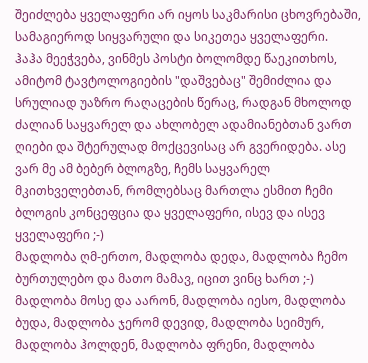შეიძლება ყველაფერი არ იყოს საკმარისი ცხოვრებაში, სამაგიეროდ სიყვარული და სიკეთეა ყველაფერი.
ჰაჰა მეეჭვება, ვინმეს პოსტი ბოლომდე წაეკითხოს, ამიტომ ტავტოლოგიების "დაშვებაც" შემიძლია და სრულიად უაზრო რაღაცების წერაც, რადგან მხოლოდ ძალიან საყვარელ და ახლობელ ადამიანებთან ვართ ღიები და შტერულად მოქცევისაც არ გვერიდება. ასე ვარ მე ამ ბებერ ბლოგზე, ჩემს საყვარელ მკითხველებთან, რომლებსაც მართლა ესმით ჩემი ბლოგის კონცეფცია და ყველაფერი, ისევ და ისევ ყველაფერი ;-)
მადლობა ღმ-ერთო, მადლობა დედა, მადლობა ჩემო ბურთულებო და მათო მამავ, იცით ვინც ხართ ;-) მადლობა მოსე და აარონ, მადლობა იესო, მადლობა ბუდა, მადლობა ჯერომ დევიდ, მადლობა სეიმურ, მადლობა ჰოლდენ, მადლობა ფრენი, მადლობა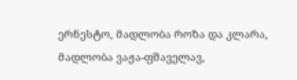ერნესტო, მადლობა როზა და კლარა, მადლობა ვაჟა-ფშაველავ,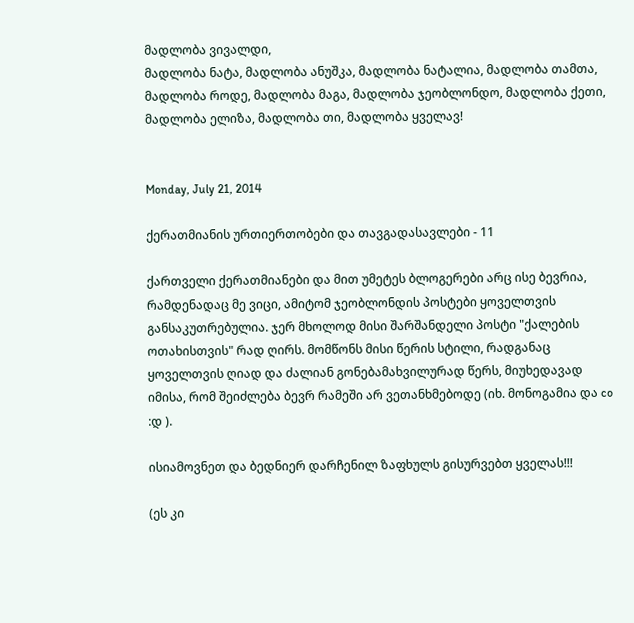მადლობა ვივალდი,
მადლობა ნატა, მადლობა ანუშკა, მადლობა ნატალია, მადლობა თამთა, მადლობა როდე, მადლობა მაგა, მადლობა ჯეობლონდო, მადლობა ქეთი, მადლობა ელიზა, მადლობა თი, მადლობა ყველავ!


Monday, July 21, 2014

ქერათმიანის ურთიერთობები და თავგადასავლები - 11

ქართველი ქერათმიანები და მით უმეტეს ბლოგერები არც ისე ბევრია, რამდენადაც მე ვიცი, ამიტომ ჯეობლონდის პოსტები ყოველთვის განსაკუთრებულია. ჯერ მხოლოდ მისი შარშანდელი პოსტი "ქალების ოთახისთვის" რად ღირს. მომწონს მისი წერის სტილი, რადგანაც ყოველთვის ღიად და ძალიან გონებამახვილურად წერს, მიუხედავად იმისა, რომ შეიძლება ბევრ რამეში არ ვეთანხმებოდე (იხ. მონოგამია და co :დ ).

ისიამოვნეთ და ბედნიერ დარჩენილ ზაფხულს გისურვებთ ყველას!!!

(ეს კი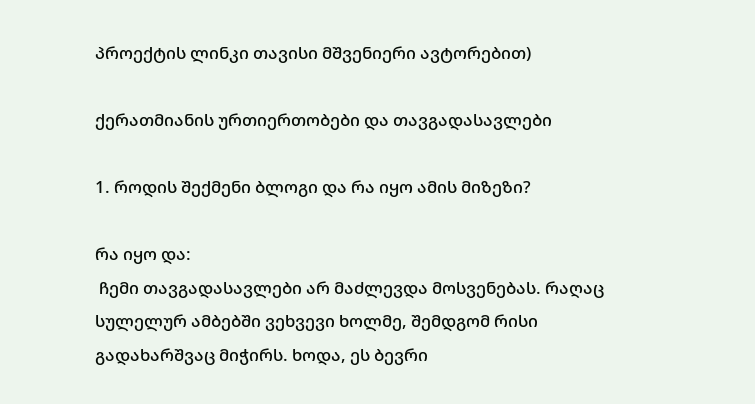პროექტის ლინკი თავისი მშვენიერი ავტორებით)

ქერათმიანის ურთიერთობები და თავგადასავლები

1. როდის შექმენი ბლოგი და რა იყო ამის მიზეზი?

რა იყო და:
 ჩემი თავგადასავლები არ მაძლევდა მოსვენებას. რაღაც სულელურ ამბებში ვეხვევი ხოლმე, შემდგომ რისი გადახარშვაც მიჭირს. ხოდა, ეს ბევრი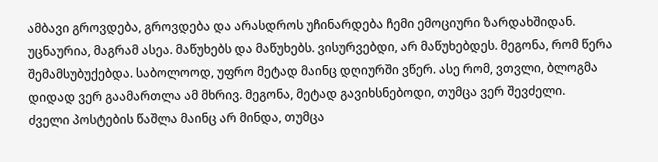ამბავი გროვდება, გროვდება და არასდროს უჩინარდება ჩემი ემოციური ზარდახშიდან. უცნაურია, მაგრამ ასეა. მაწუხებს და მაწუხებს. ვისურვებდი, არ მაწუხებდეს. მეგონა, რომ წერა შემამსუბუქებდა. საბოლოოდ, უფრო მეტად მაინც დღიურში ვწერ. ასე რომ, ვთვლი, ბლოგმა დიდად ვერ გაამართლა ამ მხრივ. მეგონა, მეტად გავიხსნებოდი, თუმცა ვერ შევძელი.
ძველი პოსტების წაშლა მაინც არ მინდა, თუმცა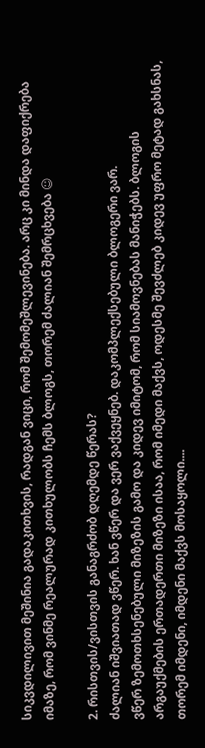სიკვდილივით მეშინია გადაკითხვის, რადგან ვიცი, რომ შემომეშლევინება. არც კი მინდა დაფიქრება იმაზე, რომ ვინმე რეალურად კითხულობს ჩემს ბლოგს, თორემ ძალიან შემრცხვება ☺

2. რისთვის/ვისთვის განაგრძობ დღემდე წერას?
ძალიან იშვიათად ვწერ. ხან ვწერ და ვერ ვაქვეყნებ. დაკომპლექსებული ბლოგერი ვარ.
ვწერ ზემოთხსენებული მიზეზის გამო და კიდევ იმიტომ, რომ სიამოვნებას მანიჭებს. ბლოგის არგაუქმების ერთადერთი მიზეზი ისაა, რომ იმედი მაქვს, ოდესმე შევძლებ კიდევ უფრო მეტად გახსნას, თორემ იმდენი, იმდენი მაქვს მოსაყოლი....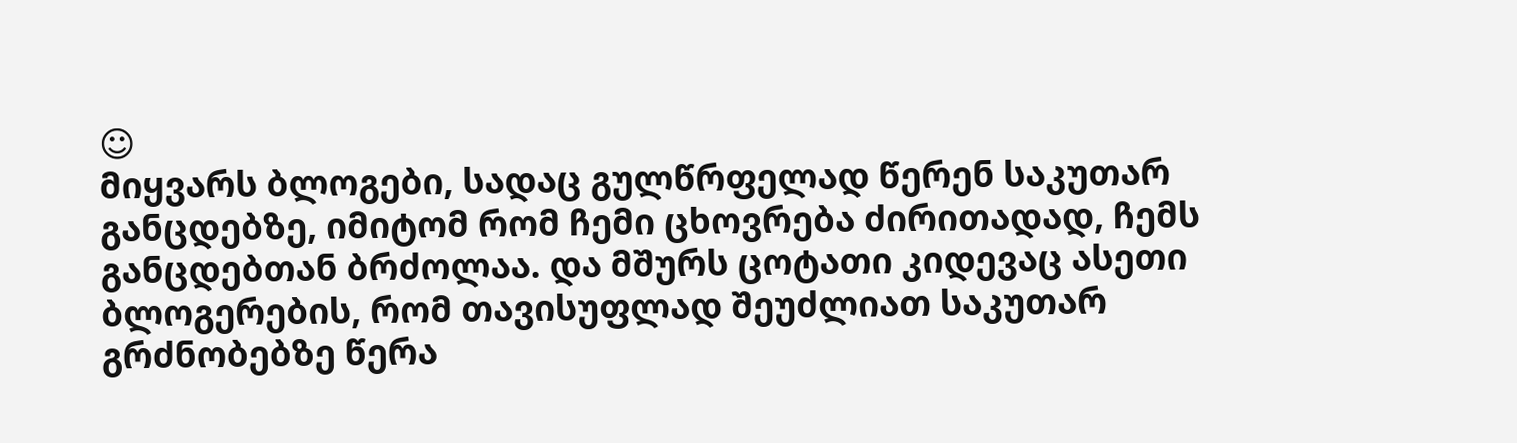☺
მიყვარს ბლოგები, სადაც გულწრფელად წერენ საკუთარ განცდებზე, იმიტომ რომ ჩემი ცხოვრება ძირითადად, ჩემს განცდებთან ბრძოლაა. და მშურს ცოტათი კიდევაც ასეთი ბლოგერების, რომ თავისუფლად შეუძლიათ საკუთარ გრძნობებზე წერა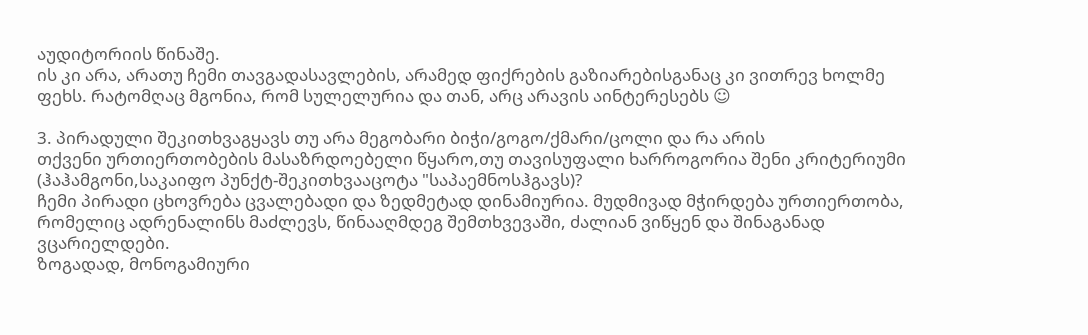აუდიტორიის წინაშე.
ის კი არა, არათუ ჩემი თავგადასავლების, არამედ ფიქრების გაზიარებისგანაც კი ვითრევ ხოლმე ფეხს. რატომღაც მგონია, რომ სულელურია და თან, არც არავის აინტერესებს ☺

3. პირადული შეკითხვაგყავს თუ არა მეგობარი ბიჭი/გოგო/ქმარი/ცოლი და რა არის
თქვენი ურთიერთობების მასაზრდოებელი წყარო,თუ თავისუფალი ხარროგორია შენი კრიტერიუმი (ჰაჰამგონი,საკაიფო პუნქტ-შეკითხვააცოტა "საპაემნოსჰგავს)?
ჩემი პირადი ცხოვრება ცვალებადი და ზედმეტად დინამიურია. მუდმივად მჭირდება ურთიერთობა, რომელიც ადრენალინს მაძლევს, წინააღმდეგ შემთხვევაში, ძალიან ვიწყენ და შინაგანად ვცარიელდები.
ზოგადად, მონოგამიური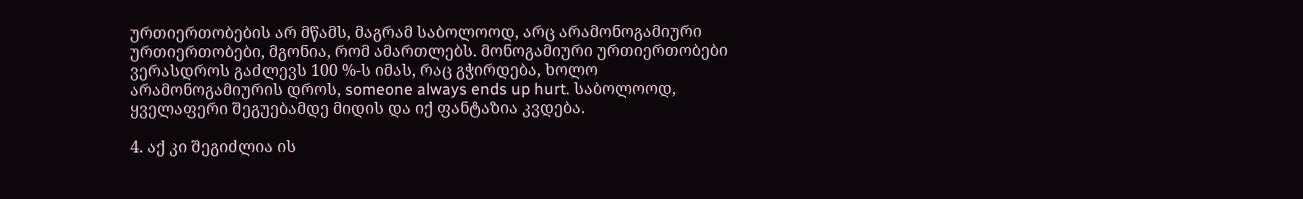ურთიერთობების არ მწამს, მაგრამ საბოლოოდ, არც არამონოგამიური ურთიერთობები, მგონია, რომ ამართლებს. მონოგამიური ურთიერთობები ვერასდროს გაძლევს 100 %-ს იმას, რაც გჭირდება, ხოლო არამონოგამიურის დროს, someone always ends up hurt. საბოლოოდ, ყველაფერი შეგუებამდე მიდის და იქ ფანტაზია კვდება.

4. აქ კი შეგიძლია ის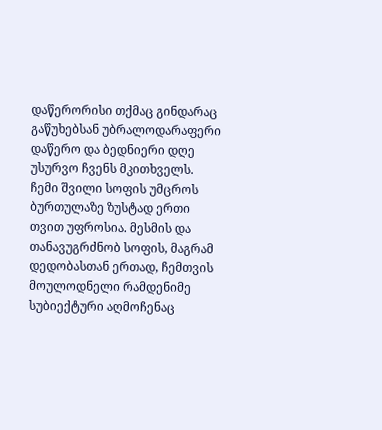დაწერორისი თქმაც გინდარაც გაწუხებსან უბრალოდარაფერი დაწერო და ბედნიერი დღე უსურვო ჩვენს მკითხველს.
ჩემი შვილი სოფის უმცროს ბურთულაზე ზუსტად ერთი თვით უფროსია. მესმის და თანავუგრძნობ სოფის, მაგრამ დედობასთან ერთად, ჩემთვის მოულოდნელი რამდენიმე სუბიექტური აღმოჩენაც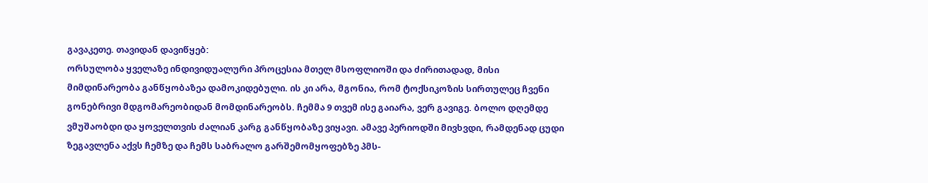გავაკეთე. თავიდან დავიწყებ:
ორსულობა ყველაზე ინდივიდუალური პროცესია მთელ მსოფლიოში და ძირითადად, მისი მიმდინარეობა განწყობაზეა დამოკიდებული. ის კი არა, მგონია, რომ ტოქსიკოზის სირთულეც ჩვენი გონებრივი მდგომარეობიდან მომდინარეობს. ჩემმა 9 თვემ ისე გაიარა, ვერ გავიგე. ბოლო დღემდე ვმუშაობდი და ყოველთვის ძალიან კარგ განწყობაზე ვიყავი. ამავე პერიოდში მივხვდი, რამდენად ცუდი ზეგავლენა აქვს ჩემზე და ჩემს საბრალო გარშემომყოფებზე პმს-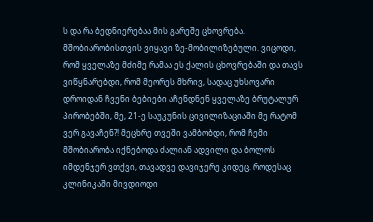ს და რა ბედნიერებაა მის გარეშე ცხოვრება.
მშობიარობისთვის ვიყავი ზე-მობილიზებული. ვიცოდი, რომ ყველაზე მძიმე რამაა ეს ქალის ცხოვრებაში და თავს ვიწყნარებდი, რომ მეორეს მხრივ, სადაც უხსოვარი დროიდან ჩვენი ბებიები აჩენდნენ ყველაზე ბრუტალურ პირობებში, მე, 21-ე საუკუნის ცივილიზაციაში მე რატომ ვერ გავაჩენ?! მეცხრე თვეში ვამბობდი, რომ ჩემი მშობიარობა იქნებოდა ძალიან ადვილი და ბოლოს იმდენჯერ ვთქვი, თავადვე დავიჯერე კიდეც. როდესაც კლინიკაში მივდიოდი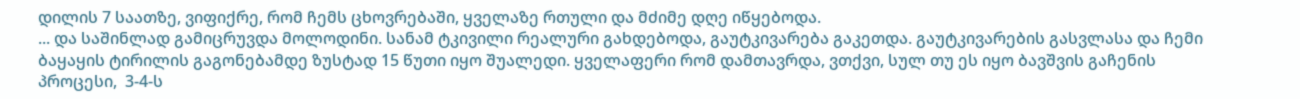დილის 7 საათზე, ვიფიქრე, რომ ჩემს ცხოვრებაში, ყველაზე რთული და მძიმე დღე იწყებოდა.
... და საშინლად გამიცრუვდა მოლოდინი. სანამ ტკივილი რეალური გახდებოდა, გაუტკივარება გაკეთდა. გაუტკივარების გასვლასა და ჩემი ბაყაყის ტირილის გაგონებამდე ზუსტად 15 წუთი იყო შუალედი. ყველაფერი რომ დამთავრდა, ვთქვი, სულ თუ ეს იყო ბავშვის გაჩენის პროცესი,  3-4-ს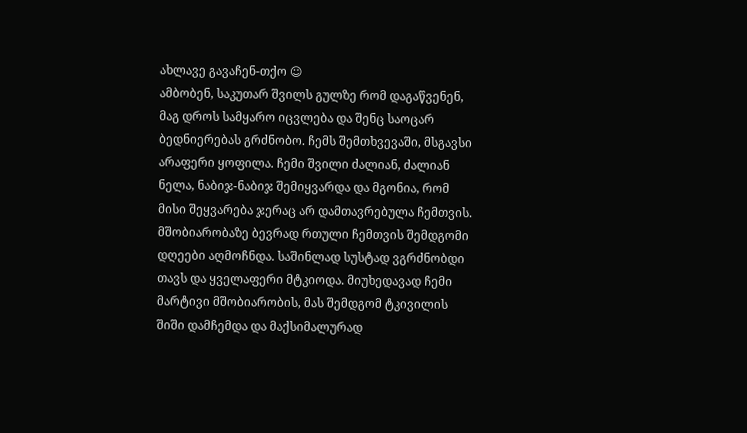ახლავე გავაჩენ-თქო ☺
ამბობენ, საკუთარ შვილს გულზე რომ დაგაწვენენ, მაგ დროს სამყარო იცვლება და შენც საოცარ ბედნიერებას გრძნობო. ჩემს შემთხვევაში, მსგავსი არაფერი ყოფილა. ჩემი შვილი ძალიან, ძალიან ნელა, ნაბიჯ-ნაბიჯ შემიყვარდა და მგონია, რომ მისი შეყვარება ჯერაც არ დამთავრებულა ჩემთვის.
მშობიარობაზე ბევრად რთული ჩემთვის შემდგომი დღეები აღმოჩნდა. საშინლად სუსტად ვგრძნობდი თავს და ყველაფერი მტკიოდა. მიუხედავად ჩემი მარტივი მშობიარობის, მას შემდგომ ტკივილის შიში დამჩემდა და მაქსიმალურად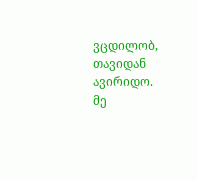ვცდილობ, თავიდან ავირიდო.
მე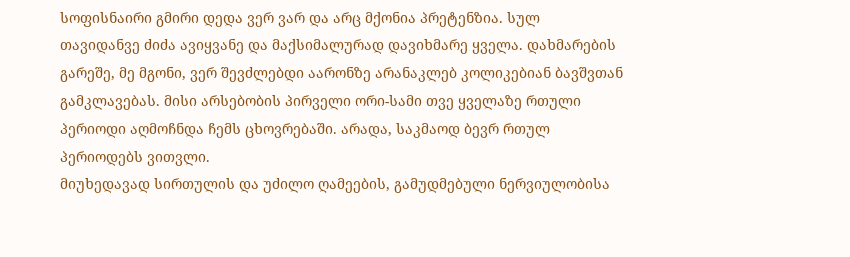სოფისნაირი გმირი დედა ვერ ვარ და არც მქონია პრეტენზია. სულ თავიდანვე ძიძა ავიყვანე და მაქსიმალურად დავიხმარე ყველა. დახმარების გარეშე, მე მგონი, ვერ შევძლებდი აარონზე არანაკლებ კოლიკებიან ბავშვთან გამკლავებას. მისი არსებობის პირველი ორი-სამი თვე ყველაზე რთული პერიოდი აღმოჩნდა ჩემს ცხოვრებაში. არადა, საკმაოდ ბევრ რთულ პერიოდებს ვითვლი.
მიუხედავად სირთულის და უძილო ღამეების, გამუდმებული ნერვიულობისა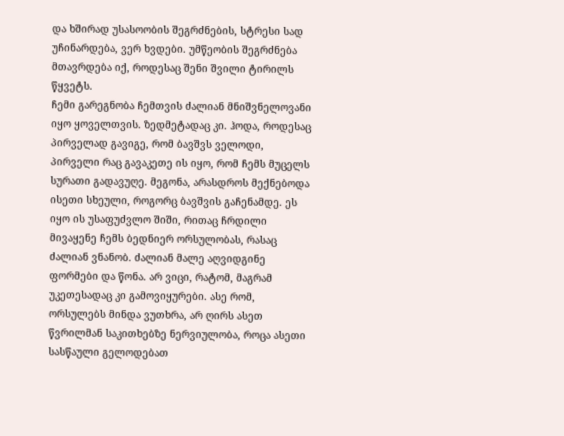და ხშირად უსასოობის შეგრძნების, სტრესი სად უჩინარდება, ვერ ხვდები. უმწეობის შეგრძნება მთავრდება იქ, როდესაც შენი შვილი ტირილს წყვეტს.
ჩემი გარეგნობა ჩემთვის ძალიან მნიშვნელოვანი იყო ყოველთვის. ზედმეტადაც კი. ჰოდა, როდესაც პირველად გავიგე, რომ ბავშვს ველოდი, პირველი რაც გავაკეთე ის იყო, რომ ჩემს მუცელს სურათი გადავუღე. მეგონა, არასდროს მექნებოდა ისეთი სხეული, როგორც ბავშვის გაჩენამდე. ეს იყო ის უსაფუძვლო შიში, რითაც ჩრდილი მივაყენე ჩემს ბედნიერ ორსულობას, რასაც ძალიან ვნანობ. ძალიან მალე აღვიდგინე ფორმები და წონა. არ ვიცი, რატომ, მაგრამ უკეთესადაც კი გამოვიყურები. ასე რომ, ორსულებს მინდა ვუთხრა, არ ღირს ასეთ წვრილმან საკითხებზე ნერვიულობა, როცა ასეთი სასწაული გელოდებათ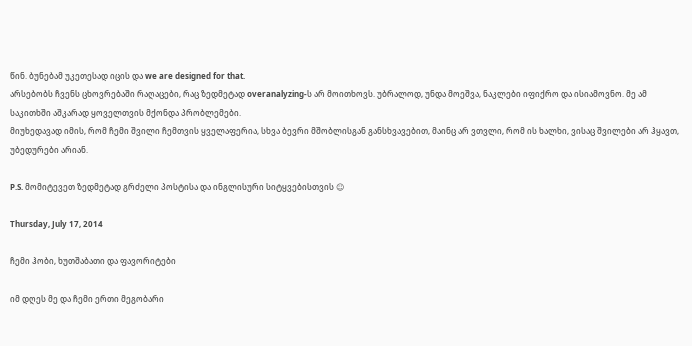წინ. ბუნებამ უკეთესად იცის და we are designed for that.
არსებობს ჩვენს ცხოვრებაში რაღაცები, რაც ზედმეტად overanalyzing-ს არ მოითხოვს. უბრალოდ, უნდა მოეშვა, ნაკლები იფიქრო და ისიამოვნო. მე ამ საკითხში აშკარად ყოველთვის მქონდა პრობლემები.
მიუხედავად იმის, რომ ჩემი შვილი ჩემთვის ყველაფერია, სხვა ბევრი მშობლისგან განსხვავებით, მაინც არ ვთვლი, რომ ის ხალხი, ვისაც შვილები არ ჰყავთ, უბედურები არიან.

P.S. მომიტევეთ ზედმეტად გრძელი პოსტისა და ინგლისური სიტყვებისთვის ☺

Thursday, July 17, 2014

ჩემი ჰობი, ხუთშაბათი და ფავორიტები

იმ დღეს მე და ჩემი ერთი მეგობარი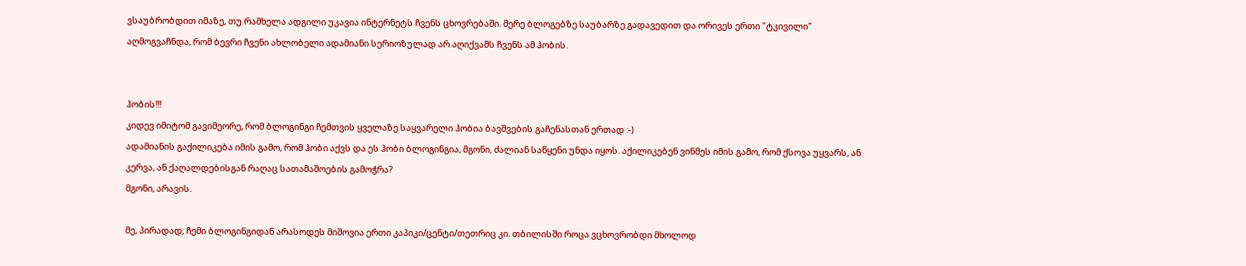ვსაუბრობდით იმაზე, თუ რამხელა ადგილი უკავია ინტერნეტს ჩვენს ცხოვრებაში. მერე ბლოგებზე საუბარზე გადავედით და ორივეს ერთი "ტკივილი" აღმოგვაჩნდა, რომ ბევრი ჩვენი ახლობელი ადამიანი სერიოზულად არ აღიქვამს ჩვენს ამ ჰობის.


ჰობის!!!
კიდევ იმიტომ გავიმეორე, რომ ბლოგინგი ჩემთვის ყველაზე საყვარელი ჰობია ბავშვების გაჩენასთან ერთად :-)
ადამიანის გაქილიკება იმის გამო, რომ ჰობი აქვს და ეს ჰობი ბლოგინგია, მგონი, ძალიან საწყენი უნდა იყოს. აქილიკებენ ვინმეს იმის გამო, რომ ქსოვა უყვარს, ან კერვა, ან ქაღალდებისგან რაღაც სათამაშოების გამოჭრა?
მგონი, არავის.

მე, პირადად, ჩემი ბლოგინგიდან არასოდეს მიშოვია ერთი კაპიკი/ცენტი/თეთრიც კი. თბილისში როცა ვცხოვრობდი მხოლოდ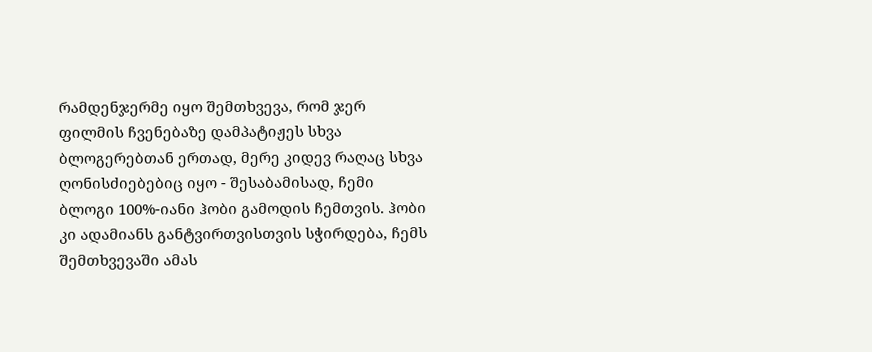რამდენჯერმე იყო შემთხვევა, რომ ჯერ ფილმის ჩვენებაზე დამპატიჟეს სხვა ბლოგერებთან ერთად, მერე კიდევ რაღაც სხვა ღონისძიებებიც იყო - შესაბამისად, ჩემი ბლოგი 100%-იანი ჰობი გამოდის ჩემთვის. ჰობი კი ადამიანს განტვირთვისთვის სჭირდება, ჩემს შემთხვევაში ამას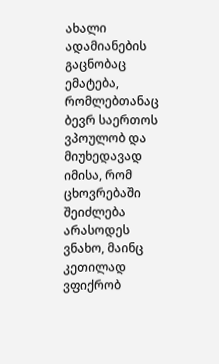ახალი ადამიანების გაცნობაც ემატება, რომლებთანაც ბევრ საერთოს ვპოულობ და მიუხედავად იმისა, რომ ცხოვრებაში შეიძლება არასოდეს ვნახო, მაინც კეთილად ვფიქრობ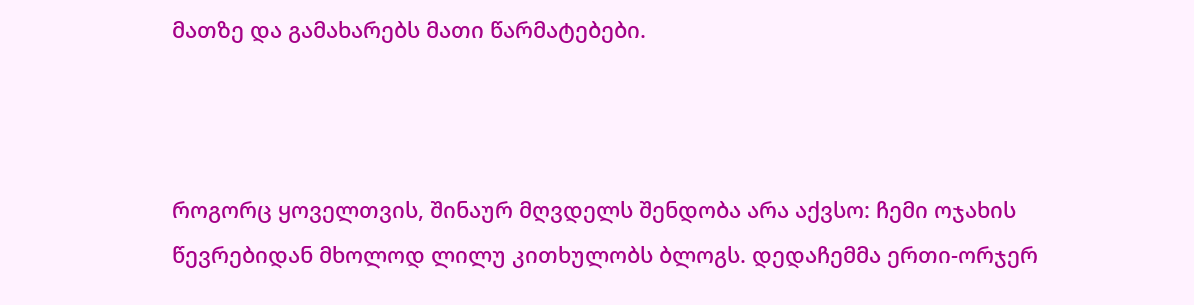მათზე და გამახარებს მათი წარმატებები.



როგორც ყოველთვის, შინაურ მღვდელს შენდობა არა აქვსო: ჩემი ოჯახის წევრებიდან მხოლოდ ლილუ კითხულობს ბლოგს. დედაჩემმა ერთი-ორჯერ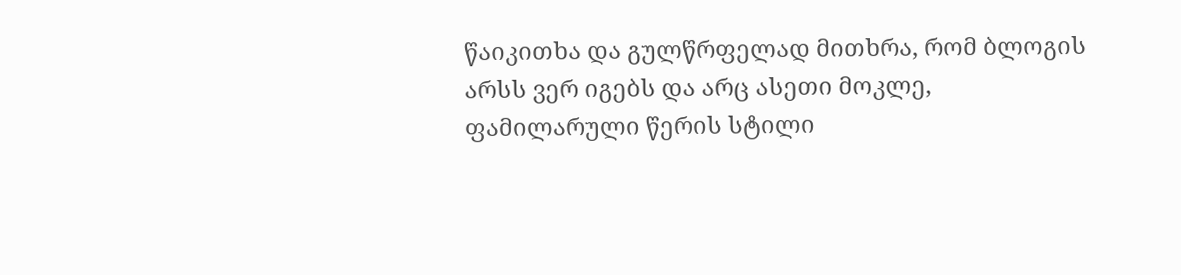წაიკითხა და გულწრფელად მითხრა, რომ ბლოგის არსს ვერ იგებს და არც ასეთი მოკლე, ფამილარული წერის სტილი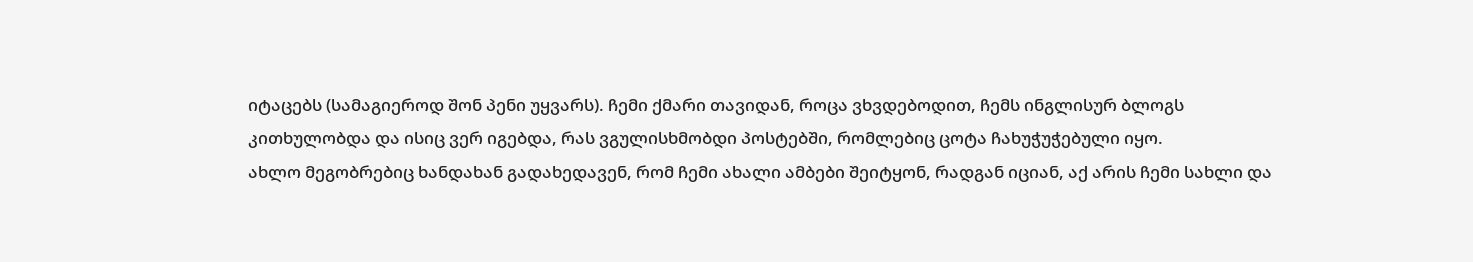იტაცებს (სამაგიეროდ შონ პენი უყვარს). ჩემი ქმარი თავიდან, როცა ვხვდებოდით, ჩემს ინგლისურ ბლოგს კითხულობდა და ისიც ვერ იგებდა, რას ვგულისხმობდი პოსტებში, რომლებიც ცოტა ჩახუჭუჭებული იყო.
ახლო მეგობრებიც ხანდახან გადახედავენ, რომ ჩემი ახალი ამბები შეიტყონ, რადგან იციან, აქ არის ჩემი სახლი და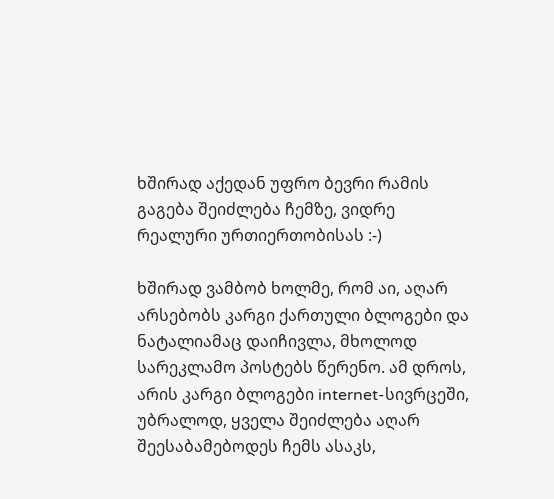ხშირად აქედან უფრო ბევრი რამის გაგება შეიძლება ჩემზე, ვიდრე რეალური ურთიერთობისას :-)

ხშირად ვამბობ ხოლმე, რომ აი, აღარ არსებობს კარგი ქართული ბლოგები და ნატალიამაც დაიჩივლა, მხოლოდ სარეკლამო პოსტებს წერენო. ამ დროს, არის კარგი ბლოგები internet-სივრცეში, უბრალოდ, ყველა შეიძლება აღარ შეესაბამებოდეს ჩემს ასაკს,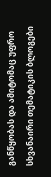განწყობას და ამიტომაც უფრო სხვანაირი თემატიკის ბლოგები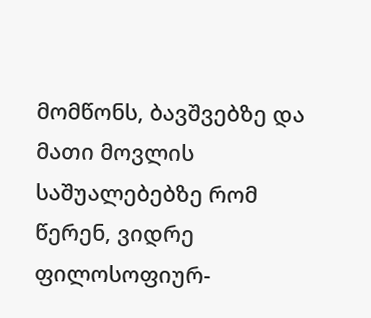მომწონს, ბავშვებზე და მათი მოვლის საშუალებებზე რომ წერენ, ვიდრე ფილოსოფიურ-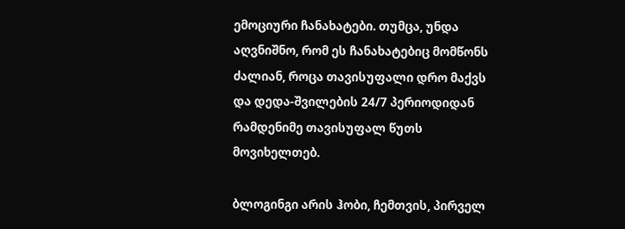ემოციური ჩანახატები. თუმცა, უნდა აღვნიშნო, რომ ეს ჩანახატებიც მომწონს ძალიან, როცა თავისუფალი დრო მაქვს და დედა-შვილების 24/7 პერიოდიდან რამდენიმე თავისუფალ წუთს მოვიხელთებ.

ბლოგინგი არის ჰობი, ჩემთვის, პირველ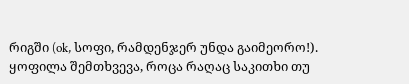რიგში (ok, სოფი, რამდენჯერ უნდა გაიმეორო!).
ყოფილა შემთხვევა, როცა რაღაც საკითხი თუ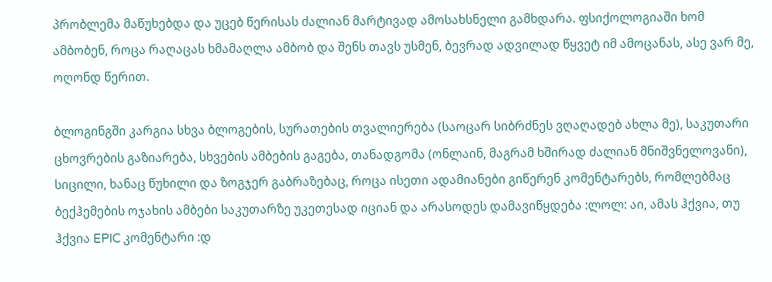პრობლემა მაწუხებდა და უცებ წერისას ძალიან მარტივად ამოსახსნელი გამხდარა. ფსიქოლოგიაში ხომ ამბობენ, როცა რაღაცას ხმამაღლა ამბობ და შენს თავს უსმენ, ბევრად ადვილად წყვეტ იმ ამოცანას, ასე ვარ მე, ოღონდ წერით.

ბლოგინგში კარგია სხვა ბლოგების, სურათების თვალიერება (საოცარ სიბრძნეს ვღაღადებ ახლა მე), საკუთარი ცხოვრების გაზიარება, სხვების ამბების გაგება, თანადგომა (ონლაინ, მაგრამ ხშირად ძალიან მნიშვნელოვანი), სიცილი, ხანაც წუხილი და ზოგჯერ გაბრაზებაც, როცა ისეთი ადამიანები გიწერენ კომენტარებს, რომლებმაც ბექჰემების ოჯახის ამბები საკუთარზე უკეთესად იციან და არასოდეს დამავიწყდება :ლოლ: აი, ამას ჰქვია, თუ ჰქვია EPIC კომენტარი :დ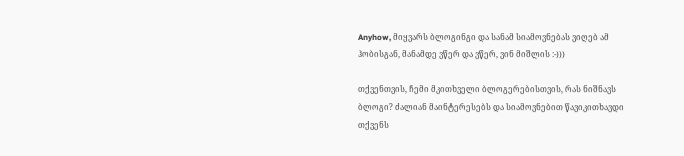Anyhow, მიყვარს ბლოგინგი და სანამ სიამოვნებას ვიღებ ამ ჰობისგან, მანამდე ვწერ და ვწერ, ვინ მიშლის :-)))

თქვენთვის, ჩემი მკითხველი ბლოგერებისთვის, რას ნიშნავს ბლოგი? ძალიან მაინტერესებს და სიამოვნებით წავიკითხავდი თქვენს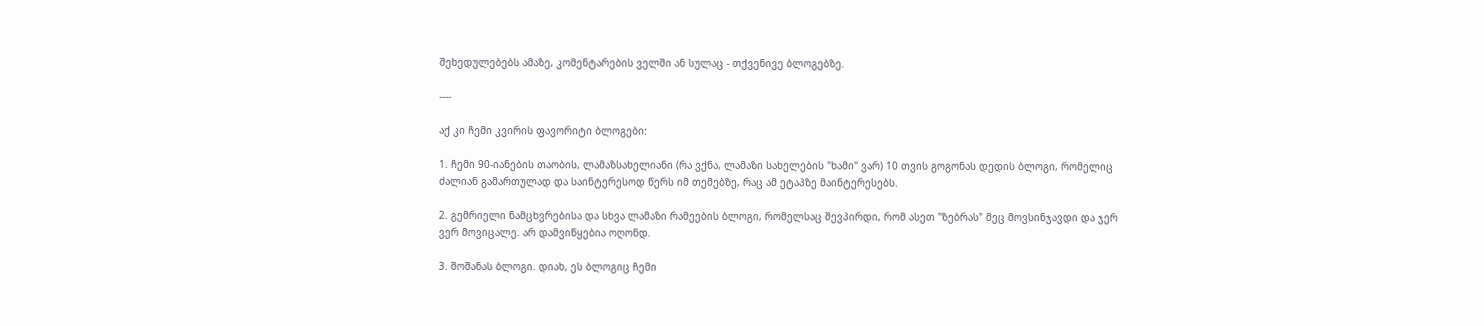შეხედულებებს ამაზე, კომენტარების ველში ან სულაც - თქვენივე ბლოგებზე.

----

აქ კი ჩემი კვირის ფავორიტი ბლოგები:

1. ჩემი 90-იანების თაობის, ლამაზსახელიანი (რა ვქნა, ლამაზი სახელების "ხამი" ვარ) 10 თვის გოგონას დედის ბლოგი, რომელიც ძალიან გამართულად და საინტერესოდ წერს იმ თემებზე, რაც ამ ეტაპზე მაინტერესებს.

2. გემრიელი ნამცხვრებისა და სხვა ლამაზი რამეების ბლოგი, რომელსაც შევპირდი, რომ ასეთ "ზებრას" მეც მოვსინჯავდი და ჯერ ვერ მოვიცალე. არ დამვიწყებია ოღონდ.

3. შოშანას ბლოგი. დიახ, ეს ბლოგიც ჩემი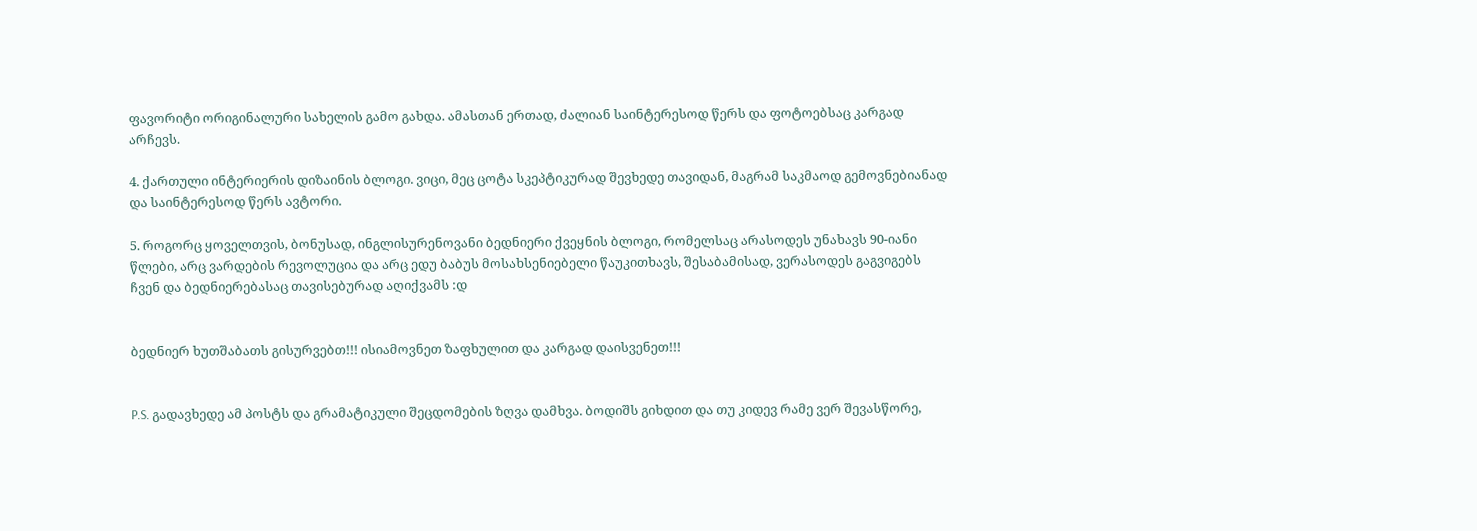ფავორიტი ორიგინალური სახელის გამო გახდა. ამასთან ერთად, ძალიან საინტერესოდ წერს და ფოტოებსაც კარგად არჩევს.

4. ქართული ინტერიერის დიზაინის ბლოგი. ვიცი, მეც ცოტა სკეპტიკურად შევხედე თავიდან, მაგრამ საკმაოდ გემოვნებიანად და საინტერესოდ წერს ავტორი.

5. როგორც ყოველთვის, ბონუსად, ინგლისურენოვანი ბედნიერი ქვეყნის ბლოგი, რომელსაც არასოდეს უნახავს 90-იანი წლები, არც ვარდების რევოლუცია და არც ედუ ბაბუს მოსახსენიებელი წაუკითხავს, შესაბამისად, ვერასოდეს გაგვიგებს ჩვენ და ბედნიერებასაც თავისებურად აღიქვამს :დ


ბედნიერ ხუთშაბათს გისურვებთ!!! ისიამოვნეთ ზაფხულით და კარგად დაისვენეთ!!!


P.S. გადავხედე ამ პოსტს და გრამატიკული შეცდომების ზღვა დამხვა. ბოდიშს გიხდით და თუ კიდევ რამე ვერ შევასწორე,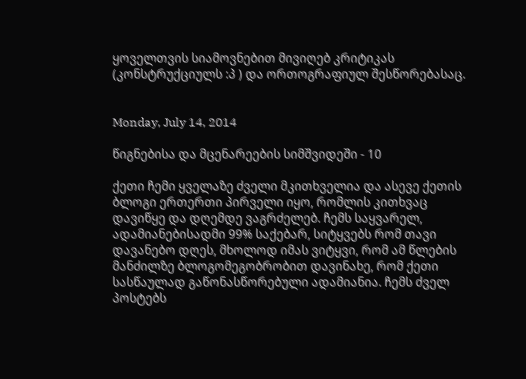ყოველთვის სიამოვნებით მივიღებ კრიტიკას (კონსტრუქციულს :პ ) და ორთოგრაფიულ შესწორებასაც.


Monday, July 14, 2014

წიგნებისა და მცენარეების სიმშვიდეში - 10

ქეთი ჩემი ყველაზე ძველი მკითხველია და ასევე ქეთის ბლოგი ერთერთი პირველი იყო, რომლის კითხვაც დავიწყე და დღემდე ვაგრძელებ. ჩემს საყვარელ, ადამიანებისადმი 99% საქებარ, სიტყვებს რომ თავი დავანებო დღეს, მხოლოდ იმას ვიტყვი, რომ ამ წლების მანძილზე ბლოგომეგობრობით დავინახე, რომ ქეთი სასწაულად გაწონასწორებული ადამიანია. ჩემს ძველ პოსტებს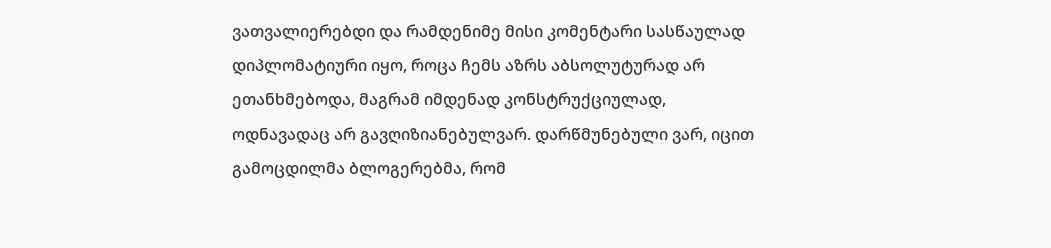ვათვალიერებდი და რამდენიმე მისი კომენტარი სასწაულად დიპლომატიური იყო, როცა ჩემს აზრს აბსოლუტურად არ ეთანხმებოდა, მაგრამ იმდენად კონსტრუქციულად, ოდნავადაც არ გავღიზიანებულვარ. დარწმუნებული ვარ, იცით გამოცდილმა ბლოგერებმა, რომ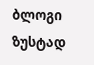ბლოგი ზუსტად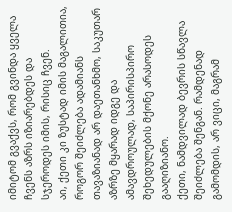იმიტომ გვაქვს, რომ გვინდა ყველა ჩვენს აზრს იზიარებდეს და სჯეროდეს იმის, რისიც ჩვენ.
აი, ქეთი კი ზუსტად იმის მაგალითია, როგორ შეიძლება ადამიანს თავაზიანად არ დაეთანხმო, საკუთარ აზრზე მყარად იდგე და ამავდროულად, საპირისპირო შეხედულების მქონე არასოდეს გააღიზიანო.
ქეთი, ნამდვილად ბევრის სწავლა შეიძლება შენგან. რამდენად გამომდის, არ ვიცი, მაგრამ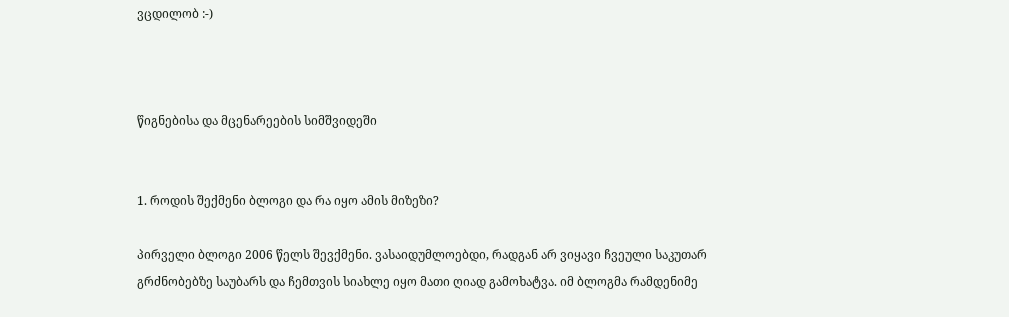ვცდილობ :-)



წიგნებისა და მცენარეების სიმშვიდეში


1. როდის შექმენი ბლოგი და რა იყო ამის მიზეზი?

პირველი ბლოგი 2006 წელს შევქმენი. ვასაიდუმლოებდი, რადგან არ ვიყავი ჩვეული საკუთარ გრძნობებზე საუბარს და ჩემთვის სიახლე იყო მათი ღიად გამოხატვა. იმ ბლოგმა რამდენიმე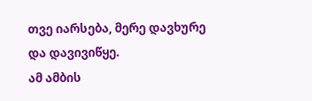თვე იარსება, მერე დავხურე და დავივიწყე.
ამ ამბის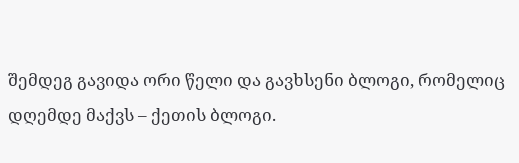შემდეგ გავიდა ორი წელი და გავხსენი ბლოგი, რომელიც დღემდე მაქვს – ქეთის ბლოგი.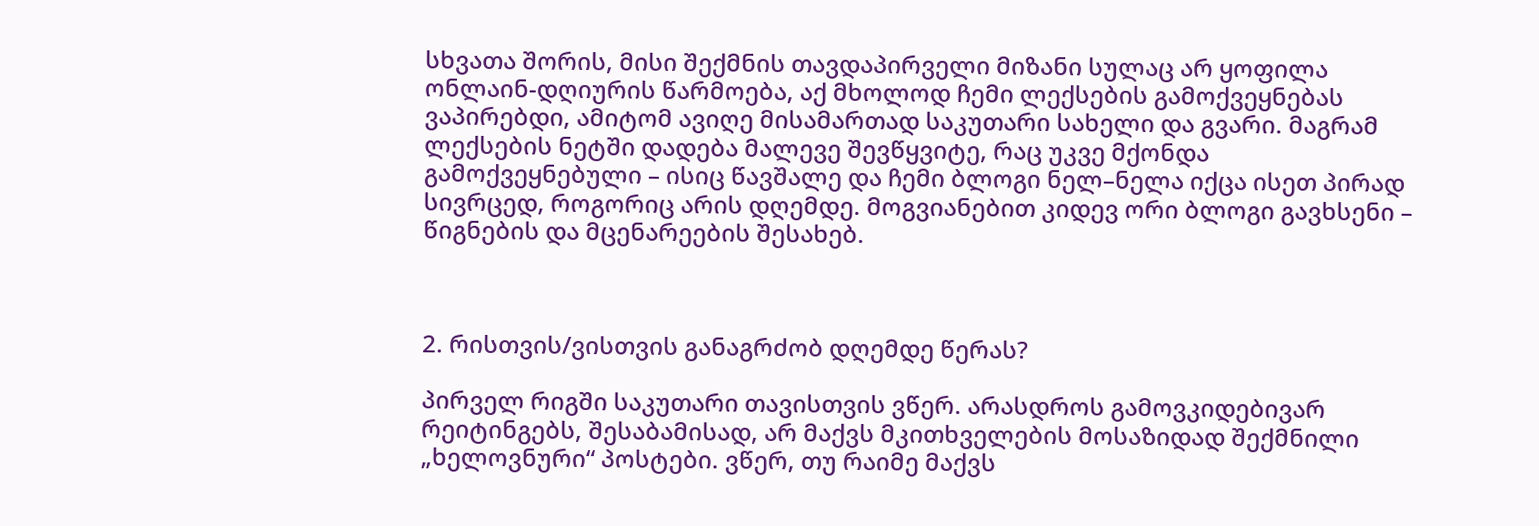სხვათა შორის, მისი შექმნის თავდაპირველი მიზანი სულაც არ ყოფილა ონლაინ-დღიურის წარმოება, აქ მხოლოდ ჩემი ლექსების გამოქვეყნებას ვაპირებდი, ამიტომ ავიღე მისამართად საკუთარი სახელი და გვარი. მაგრამ ლექსების ნეტში დადება მალევე შევწყვიტე, რაც უკვე მქონდა გამოქვეყნებული – ისიც წავშალე და ჩემი ბლოგი ნელ–ნელა იქცა ისეთ პირად სივრცედ, როგორიც არის დღემდე. მოგვიანებით კიდევ ორი ბლოგი გავხსენი – წიგნების და მცენარეების შესახებ.



2. რისთვის/ვისთვის განაგრძობ დღემდე წერას?

პირველ რიგში საკუთარი თავისთვის ვწერ. არასდროს გამოვკიდებივარ რეიტინგებს, შესაბამისად, არ მაქვს მკითხველების მოსაზიდად შექმნილი „ხელოვნური“ პოსტები. ვწერ, თუ რაიმე მაქვს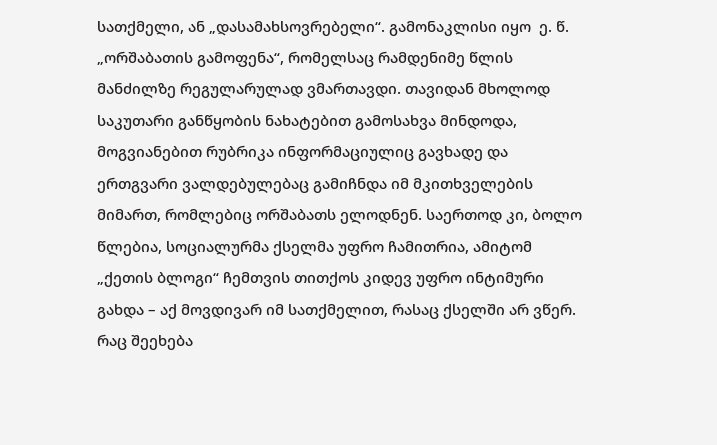სათქმელი, ან „დასამახსოვრებელი“. გამონაკლისი იყო  ე. წ. „ორშაბათის გამოფენა“, რომელსაც რამდენიმე წლის მანძილზე რეგულარულად ვმართავდი. თავიდან მხოლოდ საკუთარი განწყობის ნახატებით გამოსახვა მინდოდა, მოგვიანებით რუბრიკა ინფორმაციულიც გავხადე და ერთგვარი ვალდებულებაც გამიჩნდა იმ მკითხველების მიმართ, რომლებიც ორშაბათს ელოდნენ. საერთოდ კი, ბოლო წლებია, სოციალურმა ქსელმა უფრო ჩამითრია, ამიტომ „ქეთის ბლოგი“ ჩემთვის თითქოს კიდევ უფრო ინტიმური გახდა – აქ მოვდივარ იმ სათქმელით, რასაც ქსელში არ ვწერ. რაც შეეხება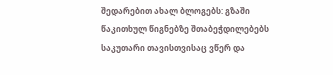შედარებით ახალ ბლოგებს: გზაში წაკითხულ წიგნებზე შთაბეჭდილებებს საკუთარი თავისთვისაც ვწერ და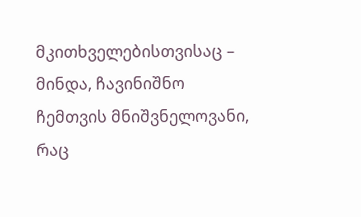მკითხველებისთვისაც – მინდა, ჩავინიშნო ჩემთვის მნიშვნელოვანი, რაც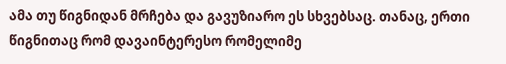ამა თუ წიგნიდან მრჩება და გავუზიარო ეს სხვებსაც. თანაც, ერთი წიგნითაც რომ დავაინტერესო რომელიმე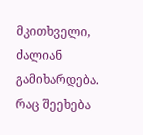მკითხველი, ძალიან გამიხარდება. რაც შეეხება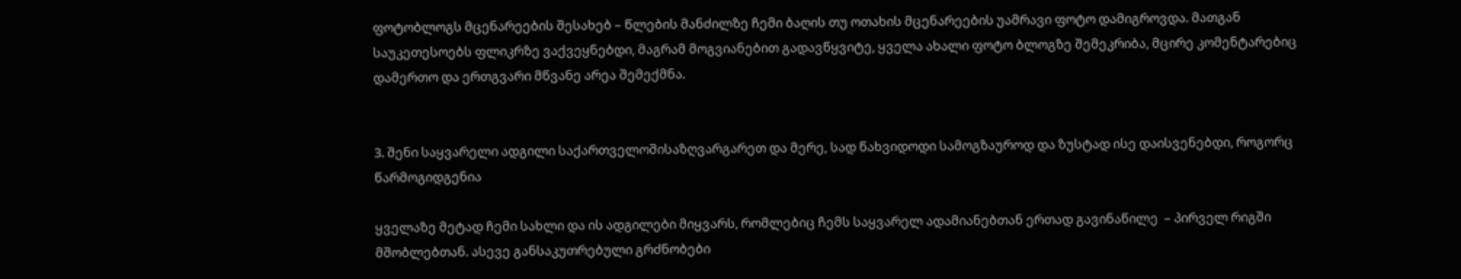ფოტობლოგს მცენარეების შესახებ – წლების მანძილზე ჩემი ბაღის თუ ოთახის მცენარეების უამრავი ფოტო დამიგროვდა. მათგან საუკეთესოებს ფლიკრზე ვაქვეყნებდი, მაგრამ მოგვიანებით გადავწყვიტე, ყველა ახალი ფოტო ბლოგზე შემეკრიბა, მცირე კომენტარებიც დამერთო და ერთგვარი მწვანე არეა შემექმნა.


3. შენი საყვარელი ადგილი საქართველოშისაზღვარგარეთ და მერე, სად წახვიდოდი სამოგზაუროდ და ზუსტად ისე დაისვენებდი, როგორც წარმოგიდგენია

ყველაზე მეტად ჩემი სახლი და ის ადგილები მიყვარს, რომლებიც ჩემს საყვარელ ადამიანებთან ერთად გავინაწილე  – პირველ რიგში მშობლებთან. ასევე განსაკუთრებული გრძნობები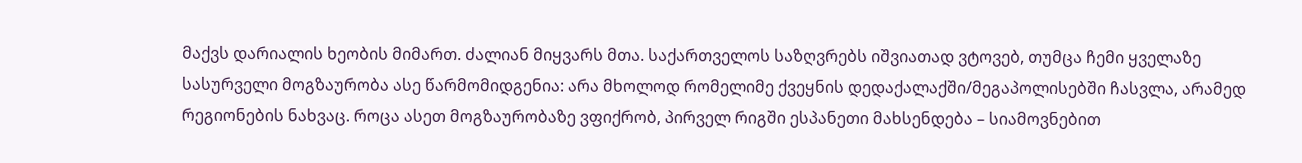მაქვს დარიალის ხეობის მიმართ. ძალიან მიყვარს მთა. საქართველოს საზღვრებს იშვიათად ვტოვებ, თუმცა ჩემი ყველაზე სასურველი მოგზაურობა ასე წარმომიდგენია: არა მხოლოდ რომელიმე ქვეყნის დედაქალაქში/მეგაპოლისებში ჩასვლა, არამედ რეგიონების ნახვაც. როცა ასეთ მოგზაურობაზე ვფიქრობ, პირველ რიგში ესპანეთი მახსენდება – სიამოვნებით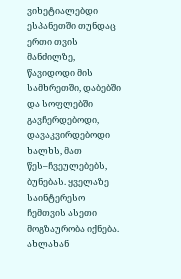ვიხეტიალებდი ესპანეთში თუნდაც ერთი თვის მანძილზე, წავიდოდი მის სამხრეთში, დაბებში და სოფლებში გავჩერდებოდი, დავაკვირდებოდი ხალხს, მათ წეს–ჩვეულებებს, ბუნებას. ყველაზე საინტერესო ჩემთვის ასეთი მოგზაურობა იქნება. ახლახან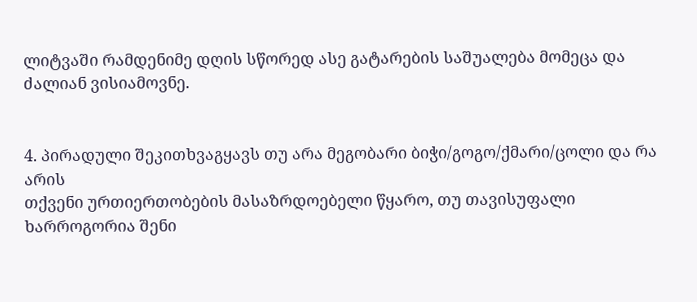ლიტვაში რამდენიმე დღის სწორედ ასე გატარების საშუალება მომეცა და ძალიან ვისიამოვნე.


4. პირადული შეკითხვაგყავს თუ არა მეგობარი ბიჭი/გოგო/ქმარი/ცოლი და რა არის
თქვენი ურთიერთობების მასაზრდოებელი წყარო, თუ თავისუფალი ხარროგორია შენი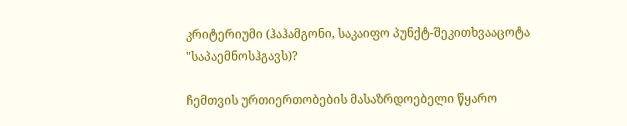კრიტერიუმი (ჰაჰამგონი, საკაიფო პუნქტ-შეკითხვააცოტა "საპაემნოსჰგავს)?

ჩემთვის ურთიერთობების მასაზრდოებელი წყარო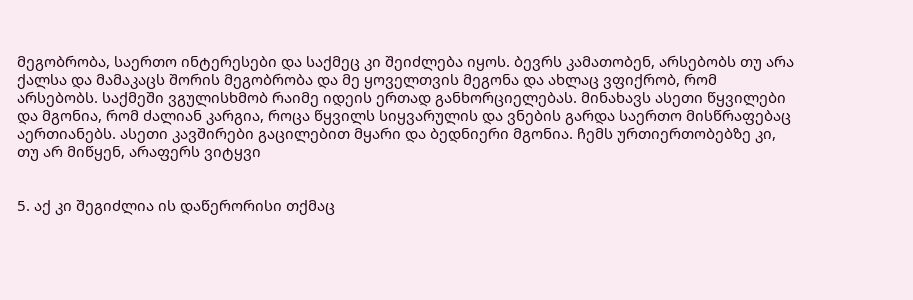მეგობრობა, საერთო ინტერესები და საქმეც კი შეიძლება იყოს. ბევრს კამათობენ, არსებობს თუ არა ქალსა და მამაკაცს შორის მეგობრობა და მე ყოველთვის მეგონა და ახლაც ვფიქრობ, რომ არსებობს. საქმეში ვგულისხმობ რაიმე იდეის ერთად განხორციელებას. მინახავს ასეთი წყვილები და მგონია, რომ ძალიან კარგია, როცა წყვილს სიყვარულის და ვნების გარდა საერთო მისწრაფებაც აერთიანებს. ასეთი კავშირები გაცილებით მყარი და ბედნიერი მგონია. ჩემს ურთიერთობებზე კი, თუ არ მიწყენ, არაფერს ვიტყვი


5. აქ კი შეგიძლია ის დაწერორისი თქმაც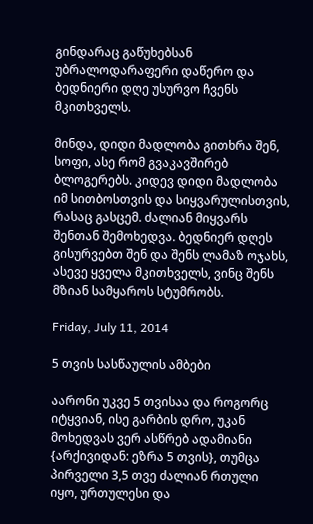გინდარაც გაწუხებსან უბრალოდარაფერი დაწერო და ბედნიერი დღე უსურვო ჩვენს მკითხველს.

მინდა, დიდი მადლობა გითხრა შენ, სოფი, ასე რომ გვაკავშირებ ბლოგერებს. კიდევ დიდი მადლობა იმ სითბოსთვის და სიყვარულისთვის, რასაც გასცემ. ძალიან მიყვარს შენთან შემოხედვა. ბედნიერ დღეს გისურვებთ შენ და შენს ლამაზ ოჯახს, ასევე ყველა მკითხველს, ვინც შენს მზიან სამყაროს სტუმრობს.

Friday, July 11, 2014

5 თვის სასწაულის ამბები

აარონი უკვე 5 თვისაა და როგორც იტყვიან, ისე გარბის დრო, უკან მოხედვას ვერ ასწრებ ადამიანი {არქივიდან: ეზრა 5 თვის}, თუმცა პირველი 3,5 თვე ძალიან რთული იყო, ურთულესი და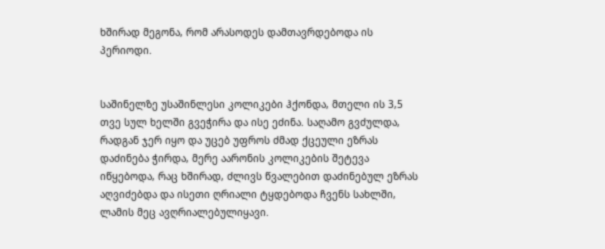ხშირად მეგონა, რომ არასოდეს დამთავრდებოდა ის პერიოდი.


საშინელზე უსაშინლესი კოლიკები ჰქონდა, მთელი ის 3,5 თვე სულ ხელში გვეჭირა და ისე ეძინა. საღამო გვძულდა, რადგან ჯერ იყო და უცებ უფროს ძმად ქცეული ეზრას დაძინება ჭირდა, მერე აარონის კოლიკების შეტევა იწყებოდა, რაც ხშირად, ძლივს წვალებით დაძინებულ ეზრას აღვიძებდა და ისეთი ღრიალი ტყდებოდა ჩვენს სახლში, ლამის მეც ავღრიალებულიყავი.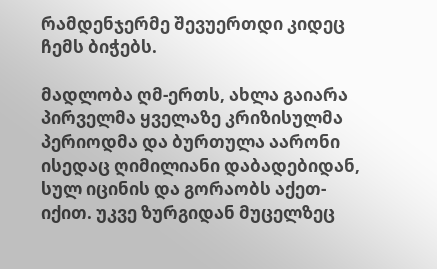რამდენჯერმე შევუერთდი კიდეც ჩემს ბიჭებს.

მადლობა ღმ-ერთს, ახლა გაიარა პირველმა ყველაზე კრიზისულმა პერიოდმა და ბურთულა აარონი ისედაც ღიმილიანი დაბადებიდან, სულ იცინის და გორაობს აქეთ-იქით. უკვე ზურგიდან მუცელზეც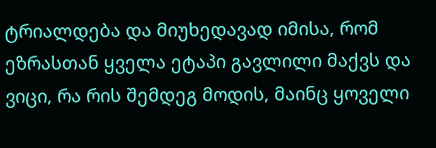ტრიალდება და მიუხედავად იმისა, რომ ეზრასთან ყველა ეტაპი გავლილი მაქვს და ვიცი, რა რის შემდეგ მოდის, მაინც ყოველი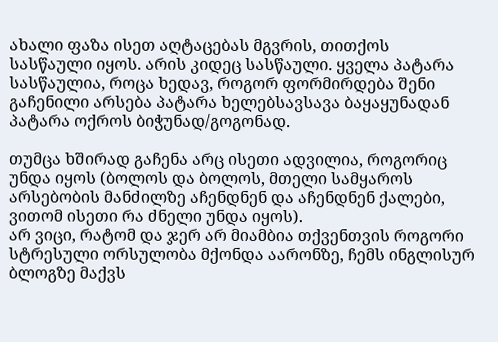ახალი ფაზა ისეთ აღტაცებას მგვრის, თითქოს სასწაული იყოს. არის კიდეც სასწაული. ყველა პატარა სასწაულია, როცა ხედავ, როგორ ფორმირდება შენი გაჩენილი არსება პატარა ხელებსავსავა ბაყაყუნადან პატარა ოქროს ბიჭუნად/გოგონად.

თუმცა ხშირად გაჩენა არც ისეთი ადვილია, როგორიც უნდა იყოს (ბოლოს და ბოლოს, მთელი სამყაროს არსებობის მანძილზე აჩენდნენ და აჩენდნენ ქალები, ვითომ ისეთი რა ძნელი უნდა იყოს).
არ ვიცი, რატომ და ჯერ არ მიამბია თქვენთვის როგორი სტრესული ორსულობა მქონდა აარონზე, ჩემს ინგლისურ ბლოგზე მაქვს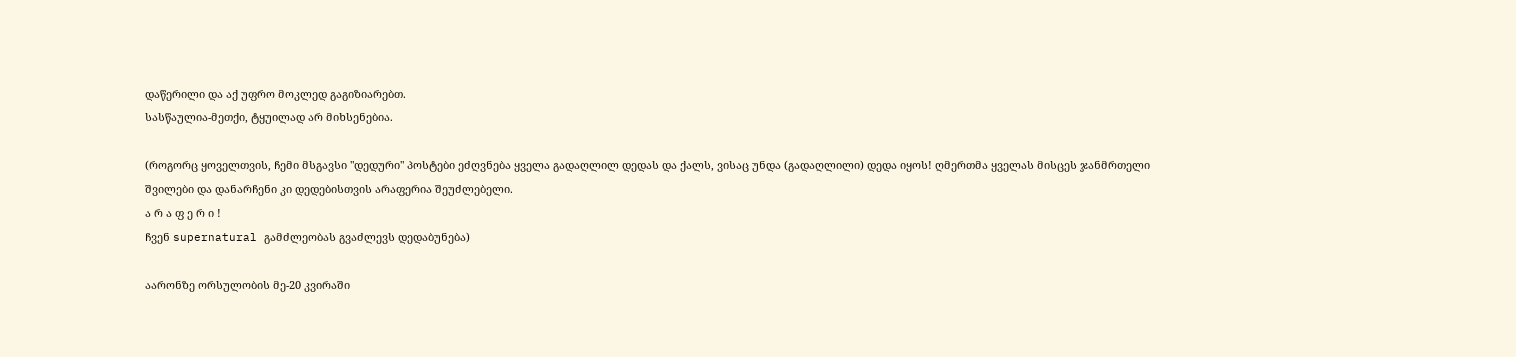დაწერილი და აქ უფრო მოკლედ გაგიზიარებთ.
სასწაულია-მეთქი, ტყუილად არ მიხსენებია.

(როგორც ყოველთვის, ჩემი მსგავსი "დედური" პოსტები ეძღვნება ყველა გადაღლილ დედას და ქალს, ვისაც უნდა (გადაღლილი) დედა იყოს! ღმერთმა ყველას მისცეს ჯანმრთელი შვილები და დანარჩენი კი დედებისთვის არაფერია შეუძლებელი.
ა რ ა ფ ე რ ი !
ჩვენ supernatural გამძლეობას გვაძლევს დედაბუნება)

აარონზე ორსულობის მე-20 კვირაში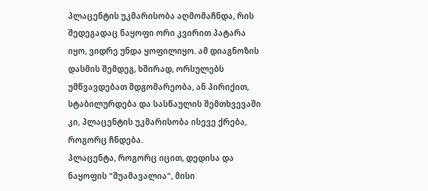პლაცენტის უკმარისობა აღმომაჩნდა, რის შედეგადაც ნაყოფი ორი კვირით პატარა იყო, ვიდრე უნდა ყოფილიყო. ამ დიაგნოზის დასმის შემდეგ, ხშირად, ორსულებს უმწვავდებათ მდგომარეობა, ან პირიქით, სტაბილურდება და სასწაულის შემთხვევაში კი, პლაცენტის უკმარისობა ისევე ქრება, როგორც ჩნდება.
პლაცენტა, როგორც იცით, დედისა და ნაყოფის "შუამავალია", მისი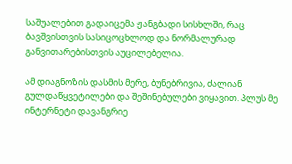საშუალებით გადაიცემა ჟანგბადი სისხლში, რაც ბავშვისთვის სასიცოცხლოდ და ნორმალურად განვითარებისთვის აუცილებელია.

ამ დიაგნოზის დასმის მერე, ბუნებრივია, ძალიან გულდაწყვეტილები და შეშინებულები ვიყავით. პლუს მე ინტერნეტი დავანგრიე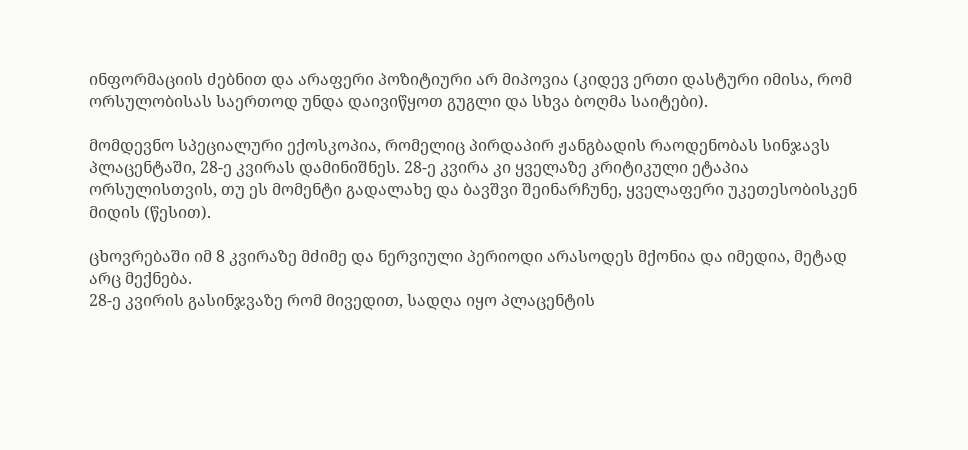ინფორმაციის ძებნით და არაფერი პოზიტიური არ მიპოვია (კიდევ ერთი დასტური იმისა, რომ ორსულობისას საერთოდ უნდა დაივიწყოთ გუგლი და სხვა ბოღმა საიტები).

მომდევნო სპეციალური ექოსკოპია, რომელიც პირდაპირ ჟანგბადის რაოდენობას სინჯავს პლაცენტაში, 28-ე კვირას დამინიშნეს. 28-ე კვირა კი ყველაზე კრიტიკული ეტაპია ორსულისთვის, თუ ეს მომენტი გადალახე და ბავშვი შეინარჩუნე, ყველაფერი უკეთესობისკენ მიდის (წესით).

ცხოვრებაში იმ 8 კვირაზე მძიმე და ნერვიული პერიოდი არასოდეს მქონია და იმედია, მეტად არც მექნება.
28-ე კვირის გასინჯვაზე რომ მივედით, სადღა იყო პლაცენტის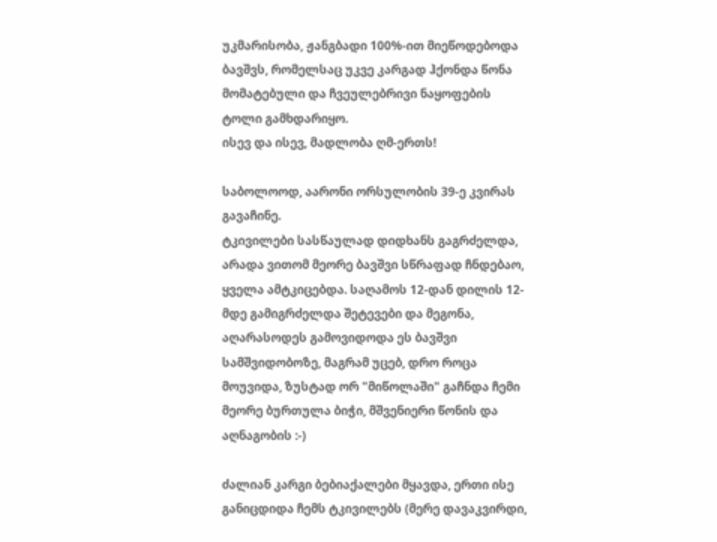უკმარისობა, ჟანგბადი 100%-ით მიეწოდებოდა ბავშვს, რომელსაც უკვე კარგად ჰქონდა წონა მომატებული და ჩვეულებრივი ნაყოფების ტოლი გამხდარიყო.
ისევ და ისევ, მადლობა ღმ-ერთს!

საბოლოოდ, აარონი ორსულობის 39-ე კვირას გავაჩინე.
ტკივილები სასწაულად დიდხანს გაგრძელდა, არადა ვითომ მეორე ბავშვი სწრაფად ჩნდებაო, ყველა ამტკიცებდა. საღამოს 12-დან დილის 12-მდე გამიგრძელდა შეტევები და მეგონა, აღარასოდეს გამოვიდოდა ეს ბავშვი სამშვიდობოზე, მაგრამ უცებ, დრო როცა მოუვიდა, ზუსტად ორ "მიწოლაში" გაჩნდა ჩემი მეორე ბურთულა ბიჭი, მშვენიერი წონის და აღნაგობის :-)

ძალიან კარგი ბებიაქალები მყავდა, ერთი ისე განიცდიდა ჩემს ტკივილებს (მერე დავაკვირდი,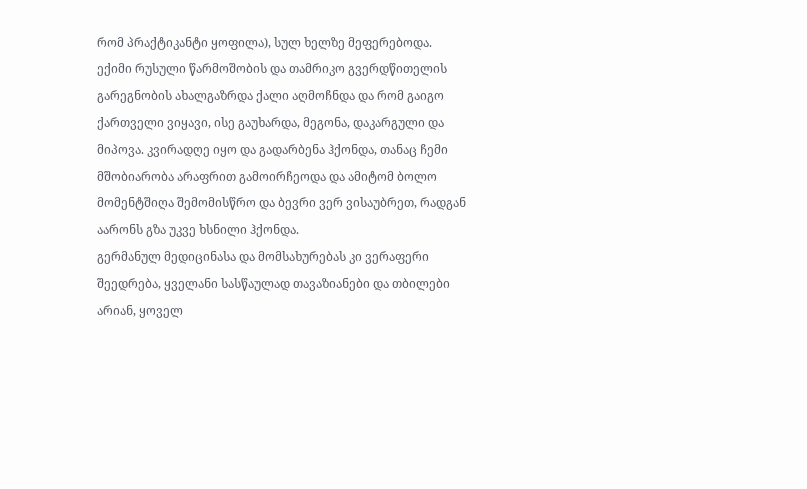რომ პრაქტიკანტი ყოფილა), სულ ხელზე მეფერებოდა.
ექიმი რუსული წარმოშობის და თამრიკო გვერდწითელის გარეგნობის ახალგაზრდა ქალი აღმოჩნდა და რომ გაიგო ქართველი ვიყავი, ისე გაუხარდა, მეგონა, დაკარგული და მიპოვა. კვირადღე იყო და გადარბენა ჰქონდა, თანაც ჩემი მშობიარობა არაფრით გამოირჩეოდა და ამიტომ ბოლო მომენტშიღა შემომისწრო და ბევრი ვერ ვისაუბრეთ, რადგან აარონს გზა უკვე ხსნილი ჰქონდა.
გერმანულ მედიცინასა და მომსახურებას კი ვერაფერი შეედრება, ყველანი სასწაულად თავაზიანები და თბილები არიან, ყოველ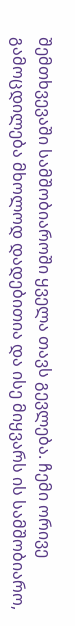შემთხვევაში სამშობიაროში ყველა თავს გევლება. ჩემი ორივე გამოცდილება მხოლოდ დადებითია და ისე მიყვარს ის სამშობიარო,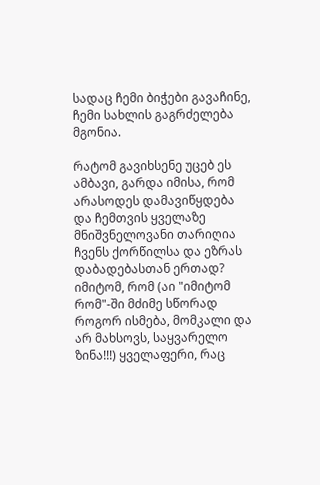სადაც ჩემი ბიჭები გავაჩინე, ჩემი სახლის გაგრძელება მგონია.

რატომ გავიხსენე უცებ ეს ამბავი, გარდა იმისა, რომ არასოდეს დამავიწყდება და ჩემთვის ყველაზე მნიშვნელოვანი თარიღია ჩვენს ქორწილსა და ეზრას დაბადებასთან ერთად? იმიტომ, რომ (აი "იმიტომ რომ"-ში მძიმე სწორად როგორ ისმება, მომკალი და არ მახსოვს, საყვარელო ზინა!!!) ყველაფერი, რაც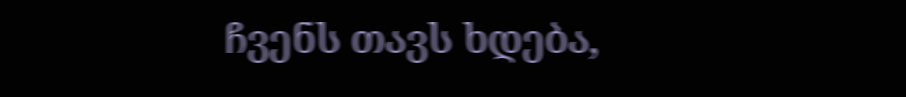ჩვენს თავს ხდება,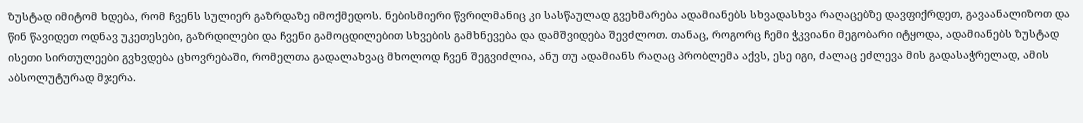ზუსტად იმიტომ ხდება, რომ ჩვენს სულიერ გაზრდაზე იმოქმედოს. ნებისმიერი წვრილმანიც კი სასწაულად გვეხმარება ადამიანებს სხვადასხვა რაღაცებზე დავფიქრდეთ, გავაანალიზოთ და წინ წავიდეთ ოდნავ უკეთესები, გაზრდილები და ჩვენი გამოცდილებით სხვების გამხნევება და დამშვიდება შევძლოთ. თანაც, როგორც ჩემი ჭკვიანი მეგობარი იტყოდა, ადამიანებს ზუსტად ისეთი სირთულეები გვხვდება ცხოვრებაში, რომელთა გადალახვაც მხოლოდ ჩვენ შეგვიძლია, ანუ თუ ადამიანს რაღაც პრობლემა აქვს, ესე იგი, ძალაც ეძლევა მის გადასაჭრელად, ამის აბსოლუტურად მჯერა.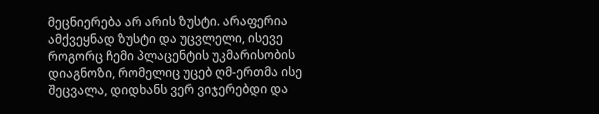მეცნიერება არ არის ზუსტი. არაფერია ამქვეყნად ზუსტი და უცვლელი, ისევე როგორც ჩემი პლაცენტის უკმარისობის დიაგნოზი, რომელიც უცებ ღმ-ერთმა ისე შეცვალა, დიდხანს ვერ ვიჯერებდი და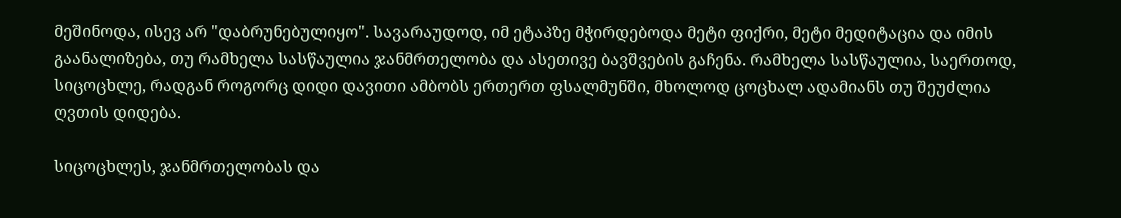მეშინოდა, ისევ არ "დაბრუნებულიყო". სავარაუდოდ, იმ ეტაპზე მჭირდებოდა მეტი ფიქრი, მეტი მედიტაცია და იმის გაანალიზება, თუ რამხელა სასწაულია ჯანმრთელობა და ასეთივე ბავშვების გაჩენა. რამხელა სასწაულია, საერთოდ, სიცოცხლე, რადგან როგორც დიდი დავითი ამბობს ერთერთ ფსალმუნში, მხოლოდ ცოცხალ ადამიანს თუ შეუძლია ღვთის დიდება.

სიცოცხლეს, ჯანმრთელობას და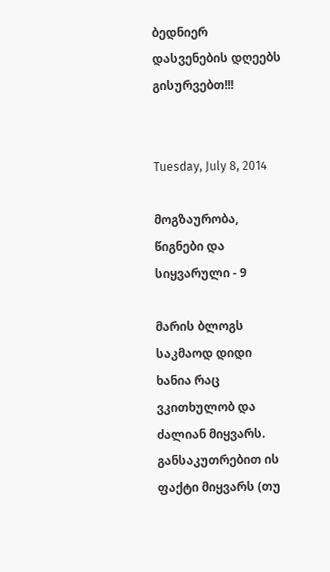ბედნიერ დასვენების დღეებს გისურვებთ!!!


Tuesday, July 8, 2014

მოგზაურობა, წიგნები და სიყვარული - 9

მარის ბლოგს საკმაოდ დიდი ხანია რაც ვკითხულობ და ძალიან მიყვარს. განსაკუთრებით ის ფაქტი მიყვარს (თუ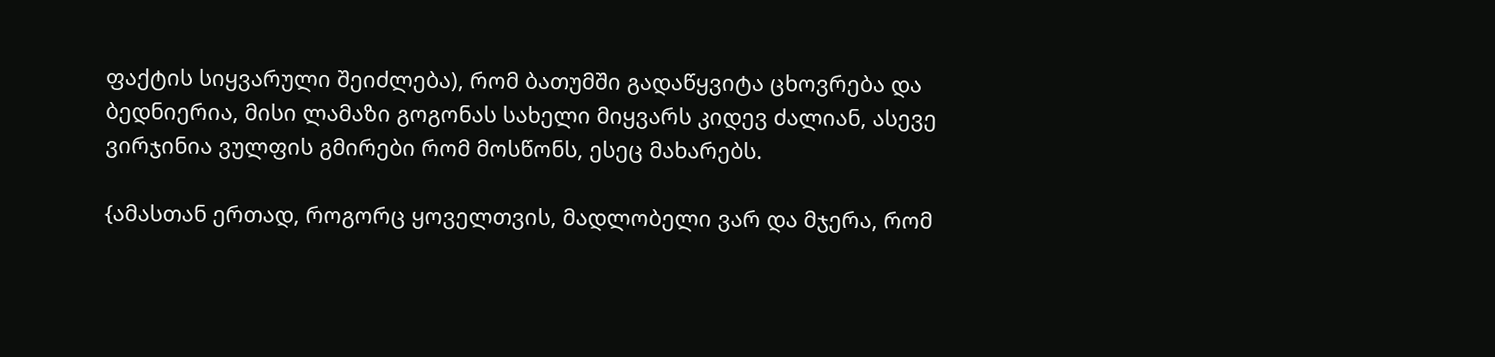ფაქტის სიყვარული შეიძლება), რომ ბათუმში გადაწყვიტა ცხოვრება და ბედნიერია, მისი ლამაზი გოგონას სახელი მიყვარს კიდევ ძალიან, ასევე ვირჯინია ვულფის გმირები რომ მოსწონს, ესეც მახარებს.

{ამასთან ერთად, როგორც ყოველთვის, მადლობელი ვარ და მჯერა, რომ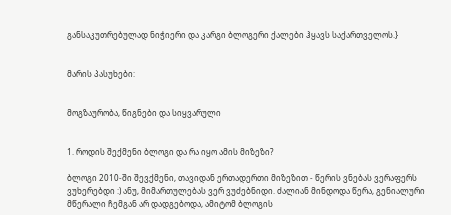განსაკუთრებულად ნიჭიერი და კარგი ბლოგერი ქალები ჰყავს საქართველოს.}


მარის პასუხები:


მოგზაურობა, წიგნები და სიყვარული


1. როდის შექმენი ბლოგი და რა იყო ამის მიზეზი?

ბლოგი 2010-ში შევქმენი, თავიდან ერთადერთი მიზეზით - წერის ვნებას ვერაფერს ვუხერებდი :) ანუ, მიმართულებას ვერ ვუძებნიდი. ძალიან მინდოდა წერა, გენიალური მწერალი ჩემგან არ დადგებოდა, ამიტომ ბლოგის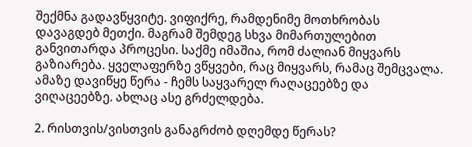შექმნა გადავწყვიტე. ვიფიქრე, რამდენიმე მოთხრობას დავაგდებ მეთქი. მაგრამ შემდეგ სხვა მიმართულებით  განვითარდა პროცესი. საქმე იმაშია, რომ ძალიან მიყვარს გაზიარება. ყველაფერზე ვწყვები, რაც მიყვარს, რამაც შემცვალა. ამაზე დავიწყე წერა - ჩემს საყვარელ რაღაცეებზე და ვიღაცეებზე. ახლაც ასე გრძელდება.

2. რისთვის/ვისთვის განაგრძობ დღემდე წერას?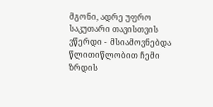მგონი, ადრე უფრო საკუთარი თავისთვის ვწერდი -  მსიამოვნებდა წლითიწლობით ჩემი ზრდის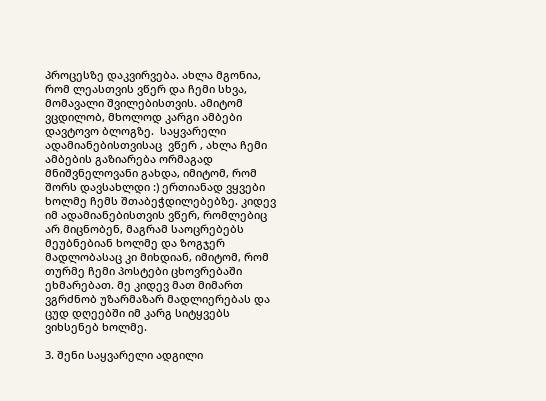პროცესზე დაკვირვება. ახლა მგონია, რომ ლეასთვის ვწერ და ჩემი სხვა, მომავალი შვილებისთვის. ამიტომ ვცდილობ, მხოლოდ კარგი ამბები დავტოვო ბლოგზე.  საყვარელი ადამიანებისთვისაც  ვწერ , ახლა ჩემი ამბების გაზიარება ორმაგად მნიშვნელოვანი გახდა, იმიტომ, რომ შორს დავსახლდი :) ერთიანად ვყვები ხოლმე ჩემს შთაბეჭდილებებზე. კიდევ იმ ადამიანებისთვის ვწერ, რომლებიც არ მიცნობენ, მაგრამ საოცრებებს მეუბნებიან ხოლმე და ზოგჯერ მადლობასაც კი მიხდიან, იმიტომ, რომ თურმე ჩემი პოსტები ცხოვრებაში ეხმარებათ. მე კიდევ მათ მიმართ ვგრძნობ უზარმაზარ მადლიერებას და ცუდ დღეებში იმ კარგ სიტყვებს ვიხსენებ ხოლმე.

3. შენი საყვარელი ადგილი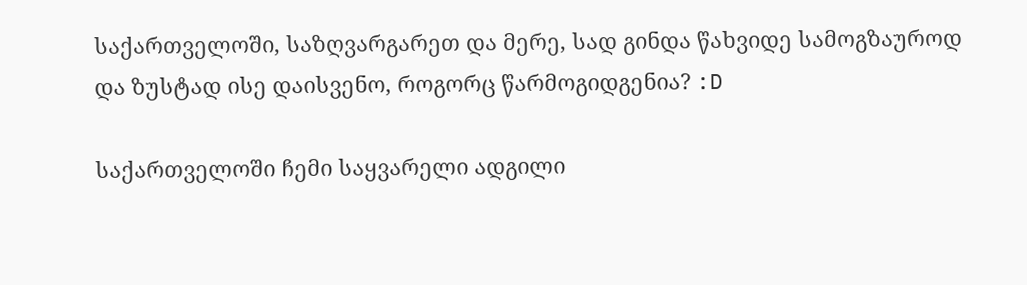საქართველოში, საზღვარგარეთ და მერე, სად გინდა წახვიდე სამოგზაუროდ და ზუსტად ისე დაისვენო, როგორც წარმოგიდგენია? :D

საქართველოში ჩემი საყვარელი ადგილი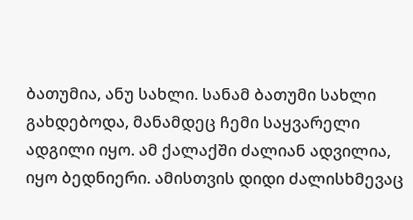ბათუმია, ანუ სახლი. სანამ ბათუმი სახლი გახდებოდა, მანამდეც ჩემი საყვარელი ადგილი იყო. ამ ქალაქში ძალიან ადვილია, იყო ბედნიერი. ამისთვის დიდი ძალისხმევაც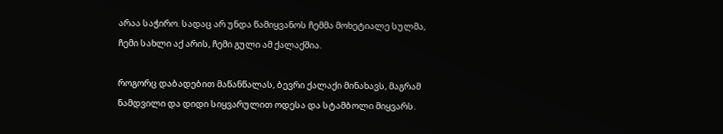არაა საჭირო. სადაც არ უნდა წამიყვანოს ჩემმა მოხეტიალე სულმა, ჩემი სახლი აქ არის, ჩემი გული ამ ქალაქშია.

როგორც დაბადებით მაწანწალას, ბევრი ქალაქი მინახავს, მაგრამ ნამდვილი და დიდი სიყვარულით ოდესა და სტამბოლი მიყვარს.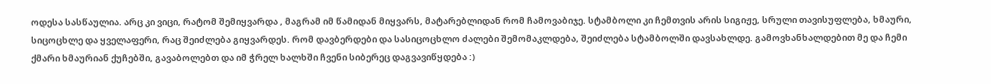ოდესა სასწაულია. არც კი ვიცი, რატომ შემიყვარდა , მაგრამ იმ წამიდან მიყვარს, მატარებლიდან რომ ჩამოვაბიჯე. სტამბოლი კი ჩემთვის არის სიგიჟე, სრული თავისუფლება, ხმაური, სიცოცხლე და ყველაფერი, რაც შეიძლება გიყვარდეს. რომ დავბერდები და სასიცოცხლო ძალები შემომაკლდება, შეიძლება სტამბოლში დავსახლდე. გამოვხანხალდებით მე და ჩემი ქმარი ხმაურიან ქუჩებში, გავაბოლებთ და იმ ჭრელ ხალხში ჩვენი სიბერეც დაგვავიწყდება :)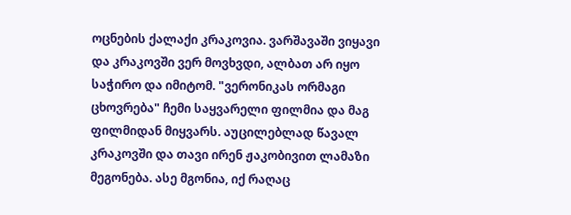ოცნების ქალაქი კრაკოვია. ვარშავაში ვიყავი და კრაკოვში ვერ მოვხვდი, ალბათ არ იყო საჭირო და იმიტომ. "ვერონიკას ორმაგი ცხოვრება" ჩემი საყვარელი ფილმია და მაგ ფილმიდან მიყვარს. აუცილებლად წავალ კრაკოვში და თავი ირენ ჟაკობივით ლამაზი მეგონება. ასე მგონია, იქ რაღაც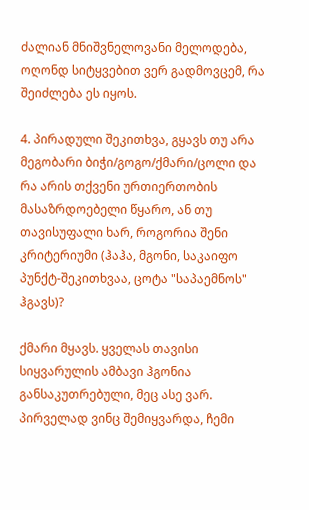ძალიან მნიშვნელოვანი მელოდება, ოღონდ სიტყვებით ვერ გადმოვცემ, რა შეიძლება ეს იყოს.

4. პირადული შეკითხვა, გყავს თუ არა მეგობარი ბიჭი/გოგო/ქმარი/ცოლი და რა არის თქვენი ურთიერთობის მასაზრდოებელი წყარო, ან თუ თავისუფალი ხარ, როგორია შენი კრიტერიუმი (ჰაჰა, მგონი, საკაიფო პუნქტ-შეკითხვაა, ცოტა "საპაემნოს" ჰგავს)?

ქმარი მყავს. ყველას თავისი სიყვარულის ამბავი ჰგონია განსაკუთრებული, მეც ასე ვარ. პირველად ვინც შემიყვარდა, ჩემი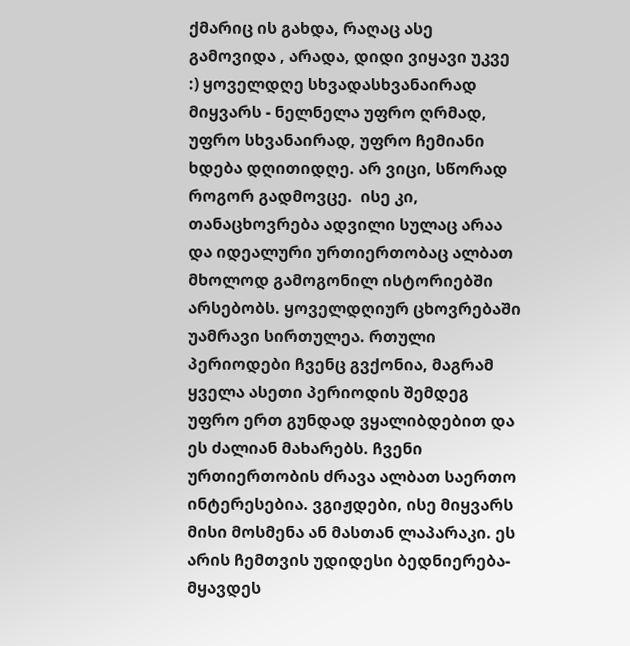ქმარიც ის გახდა, რაღაც ასე გამოვიდა , არადა, დიდი ვიყავი უკვე :) ყოველდღე სხვადასხვანაირად მიყვარს - ნელნელა უფრო ღრმად, უფრო სხვანაირად, უფრო ჩემიანი ხდება დღითიდღე. არ ვიცი, სწორად როგორ გადმოვცე.  ისე კი, თანაცხოვრება ადვილი სულაც არაა და იდეალური ურთიერთობაც ალბათ მხოლოდ გამოგონილ ისტორიებში არსებობს. ყოველდღიურ ცხოვრებაში  უამრავი სირთულეა. რთული პერიოდები ჩვენც გვქონია, მაგრამ ყველა ასეთი პერიოდის შემდეგ უფრო ერთ გუნდად ვყალიბდებით და ეს ძალიან მახარებს. ჩვენი ურთიერთობის ძრავა ალბათ საერთო ინტერესებია. ვგიჟდები, ისე მიყვარს მისი მოსმენა ან მასთან ლაპარაკი. ეს არის ჩემთვის უდიდესი ბედნიერება- მყავდეს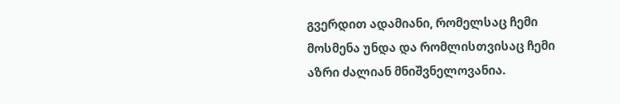გვერდით ადამიანი, რომელსაც ჩემი მოსმენა უნდა და რომლისთვისაც ჩემი აზრი ძალიან მნიშვნელოვანია.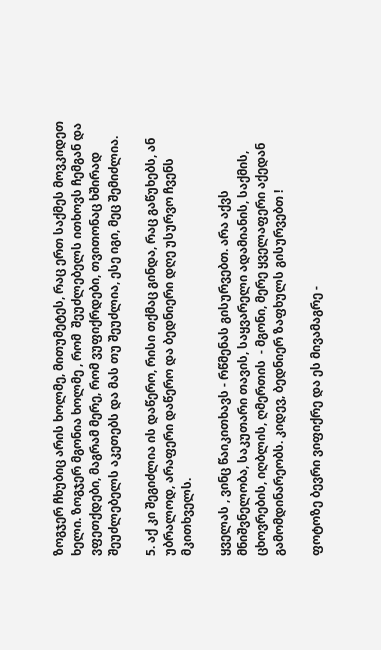ზოგჯერ ჩხუბიც არის ხოლმე, მითუმეტეს, რაც ერთ საქმეს მოვკიდეთ ხელი. ზოგჯერ მგონია ხოლმე , რომ  შეუძლებელს ითხოვს ჩემგან და ვფეთქდები, მაგრამ მერე, რომ ვუფიქრდები, თვითონაც ხშირად შეუძლებელს აკეთებს და მას თუ შეუძლია, ესე იგი, მეც შემიძლია.

5. აქ კი შეგიძლია ის დაწერო, რისი თქმაც გინდა, რაც გაწუხებს, ან უბრალოდ, არაფერი დაწერო და ბედნიერი დღე უსურვო ჩვენს მკითხველს.

ყველას , ვინც წაიკითხავს - რწმენას გისურვებთ. არა აქვს მნიშვნელობა, საკუთარი თავის, საყვარელი ადამიანის, საქმის, ცხოვრების, იღბლის, ღმერთის  - მგონი, მერე ყველაფერი აქედან გამომდინარეობს. კიდევ, ბედნიერ ზაფხულს გისურვებთ !

ფოტოზე ბევრი ვიფიქრე და ეს მივამაგრე -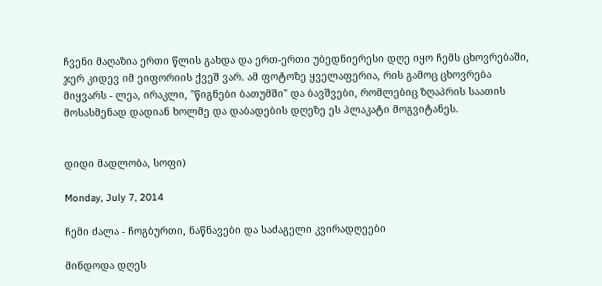ჩვენი მაღაზია ერთი წლის გახდა და ერთ-ერთი უბედნიერესი დღე იყო ჩემს ცხოვრებაში, ჯერ კიდევ იმ ეიფორიის ქვეშ ვარ. ამ ფოტოზე ყველაფერია, რის გამოც ცხოვრება მიყვარს - ლეა, ირაკლი, "წიგნები ბათუმში" და ბავშვები, რომლებიც ზღაპრის საათის მოსასმენად დადიან ხოლმე და დაბადების დღეზე ეს პლაკატი მოგვიტანეს.


დიდი მადლობა, სოფი)

Monday, July 7, 2014

ჩემი ძალა - ჩოგბურთი, ნაწნავები და საძაგელი კვირადღეები

მინდოდა დღეს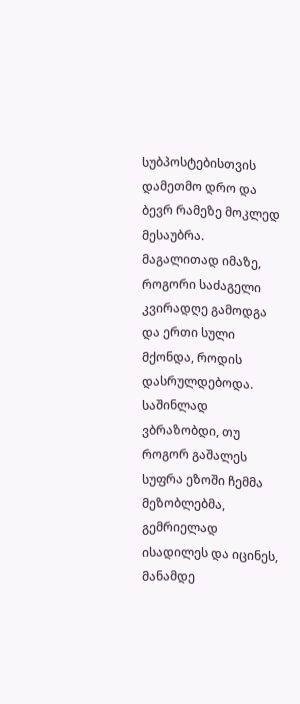სუბპოსტებისთვის დამეთმო დრო და ბევრ რამეზე მოკლედ მესაუბრა. მაგალითად იმაზე, როგორი საძაგელი კვირადღე გამოდგა და ერთი სული მქონდა, როდის დასრულდებოდა.
საშინლად ვბრაზობდი, თუ როგორ გაშალეს სუფრა ეზოში ჩემმა მეზობლებმა, გემრიელად ისადილეს და იცინეს, მანამდე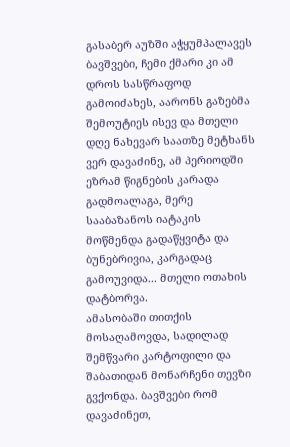გასაბერ აუზში აჭყუმპალავეს ბავშვები, ჩემი ქმარი კი ამ დროს სასწრაფოდ გამოიძახეს, აარონს გაზებმა შემოუტიეს ისევ და მთელი დღე ნახევარ საათზე მეტხანს ვერ დავაძინე, ამ პერიოდში ეზრამ წიგნების კარადა გადმოალაგა, მერე სააბაზანოს იატაკის მოწმენდა გადაწყვიტა და ბუნებრივია, კარგადაც გამოუვიდა... მთელი ოთახის დატბორვა.
ამასობაში თითქის მოსაღამოვდა, სადილად შემწვარი კარტოფილი და შაბათიდან მონარჩენი თევზი გვქონდა. ბავშვები რომ დავაძინეთ,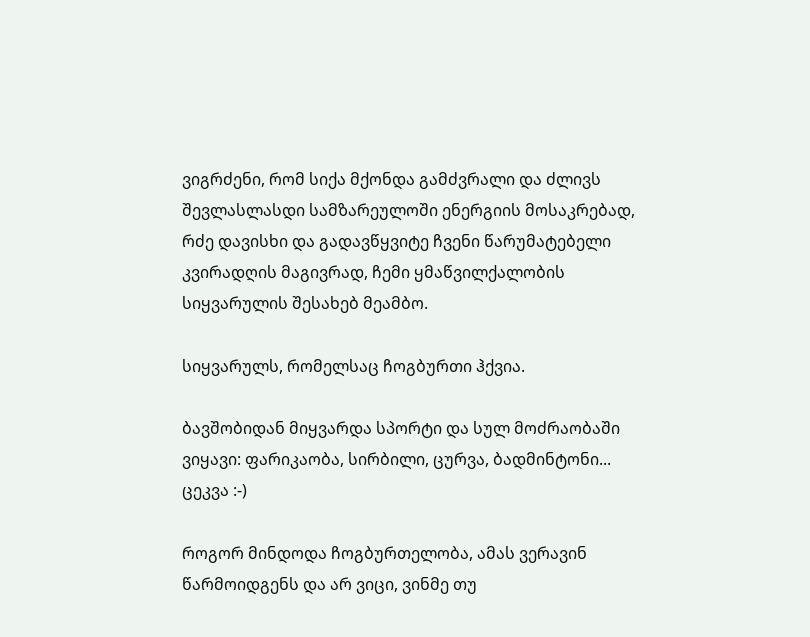ვიგრძენი, რომ სიქა მქონდა გამძვრალი და ძლივს შევლასლასდი სამზარეულოში ენერგიის მოსაკრებად, რძე დავისხი და გადავწყვიტე ჩვენი წარუმატებელი კვირადღის მაგივრად, ჩემი ყმაწვილქალობის სიყვარულის შესახებ მეამბო.

სიყვარულს, რომელსაც ჩოგბურთი ჰქვია.

ბავშობიდან მიყვარდა სპორტი და სულ მოძრაობაში ვიყავი: ფარიკაობა, სირბილი, ცურვა, ბადმინტონი... ცეკვა :-)

როგორ მინდოდა ჩოგბურთელობა, ამას ვერავინ წარმოიდგენს და არ ვიცი, ვინმე თუ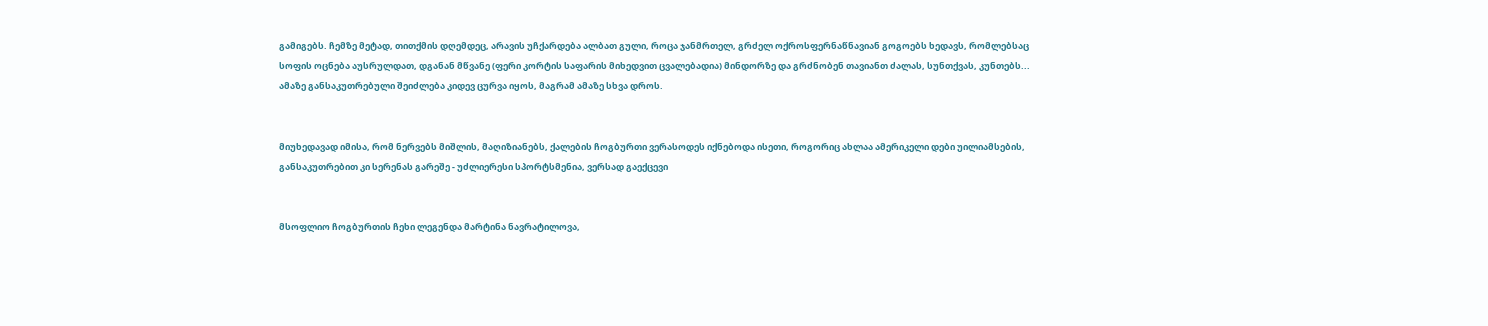გამიგებს. ჩემზე მეტად, თითქმის დღემდეც, არავის უჩქარდება ალბათ გული, როცა ჯანმრთელ, გრძელ ოქროსფერნაწნავიან გოგოებს ხედავს, რომლებსაც სოფის ოცნება აუსრულდათ, დგანან მწვანე (ფერი კორტის საფარის მიხედვით ცვალებადია) მინდორზე და გრძნობენ თავიანთ ძალას, სუნთქვას, კუნთებს...  ამაზე განსაკუთრებული შეიძლება კიდევ ცურვა იყოს, მაგრამ ამაზე სხვა დროს.


მიუხედავად იმისა, რომ ნერვებს მიშლის, მაღიზიანებს, ქალების ჩოგბურთი ვერასოდეს იქნებოდა ისეთი, როგორიც ახლაა ამერიკელი დები უილიამსების, განსაკუთრებით კი სერენას გარეშე - უძლიერესი სპორტსმენია, ვერსად გაექცევი


მსოფლიო ჩოგბურთის ჩეხი ლეგენდა მარტინა ნავრატილოვა,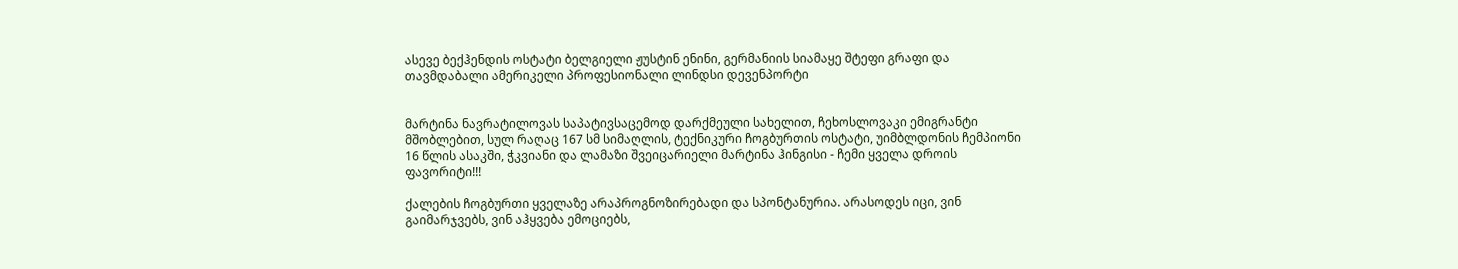ასევე ბექჰენდის ოსტატი ბელგიელი ჟუსტინ ენინი, გერმანიის სიამაყე შტეფი გრაფი და თავმდაბალი ამერიკელი პროფესიონალი ლინდსი დევენპორტი


მარტინა ნავრატილოვას საპატივსაცემოდ დარქმეული სახელით, ჩეხოსლოვაკი ემიგრანტი მშობლებით, სულ რაღაც 167 სმ სიმაღლის, ტექნიკური ჩოგბურთის ოსტატი, უიმბლდონის ჩემპიონი 16 წლის ასაკში, ჭკვიანი და ლამაზი შვეიცარიელი მარტინა ჰინგისი - ჩემი ყველა დროის ფავორიტი!!!

ქალების ჩოგბურთი ყველაზე არაპროგნოზირებადი და სპონტანურია. არასოდეს იცი, ვინ გაიმარჯვებს, ვინ აჰყვება ემოციებს,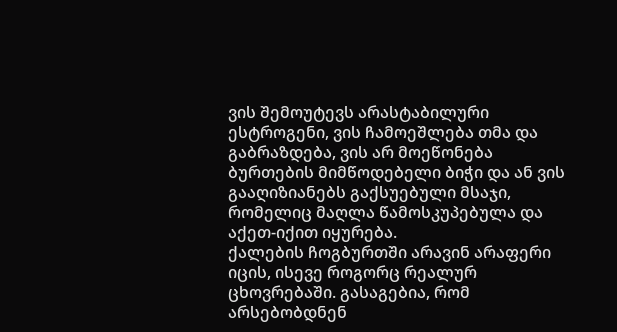ვის შემოუტევს არასტაბილური ესტროგენი, ვის ჩამოეშლება თმა და გაბრაზდება, ვის არ მოეწონება ბურთების მიმწოდებელი ბიჭი და ან ვის გააღიზიანებს გაქსუებული მსაჯი, რომელიც მაღლა წამოსკუპებულა და აქეთ-იქით იყურება.
ქალების ჩოგბურთში არავინ არაფერი იცის, ისევე როგორც რეალურ ცხოვრებაში. გასაგებია, რომ არსებობდნენ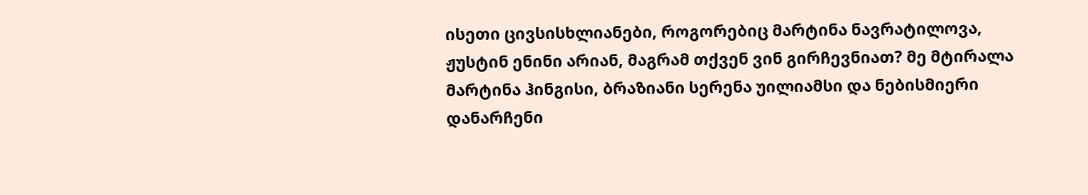ისეთი ცივსისხლიანები, როგორებიც მარტინა ნავრატილოვა, ჟუსტინ ენინი არიან, მაგრამ თქვენ ვინ გირჩევნიათ? მე მტირალა მარტინა ჰინგისი, ბრაზიანი სერენა უილიამსი და ნებისმიერი დანარჩენი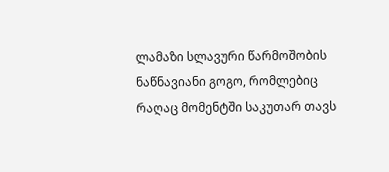ლამაზი სლავური წარმოშობის ნაწნავიანი გოგო, რომლებიც რაღაც მომენტში საკუთარ თავს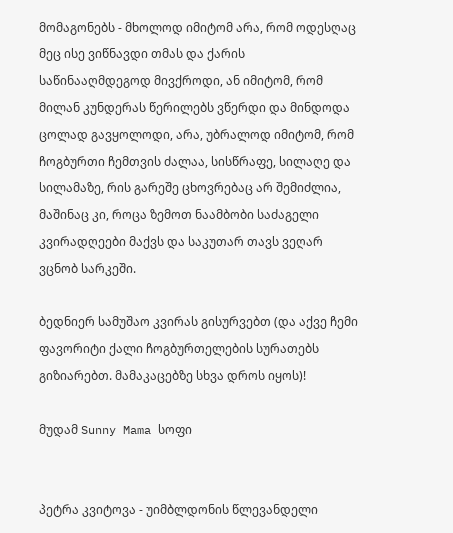მომაგონებს - მხოლოდ იმიტომ არა, რომ ოდესღაც მეც ისე ვიწნავდი თმას და ქარის საწინააღმდეგოდ მივქროდი, ან იმიტომ, რომ მილან კუნდერას წერილებს ვწერდი და მინდოდა ცოლად გავყოლოდი, არა, უბრალოდ იმიტომ, რომ ჩოგბურთი ჩემთვის ძალაა, სისწრაფე, სილაღე და სილამაზე, რის გარეშე ცხოვრებაც არ შემიძლია, მაშინაც კი, როცა ზემოთ ნაამბობი საძაგელი კვირადღეები მაქვს და საკუთარ თავს ვეღარ ვცნობ სარკეში.

ბედნიერ სამუშაო კვირას გისურვებთ (და აქვე ჩემი ფავორიტი ქალი ჩოგბურთელების სურათებს გიზიარებთ. მამაკაცებზე სხვა დროს იყოს)!

მუდამ Sunny Mama სოფი


პეტრა კვიტოვა - უიმბლდონის წლევანდელი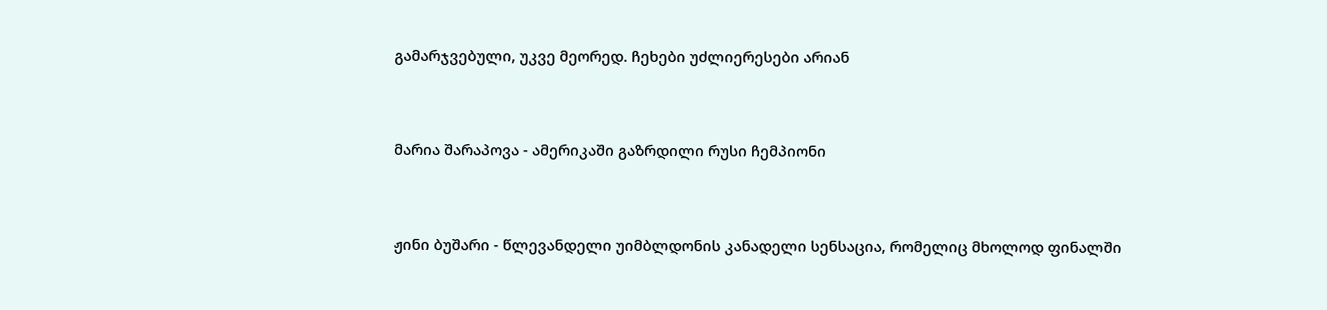გამარჯვებული, უკვე მეორედ. ჩეხები უძლიერესები არიან


მარია შარაპოვა - ამერიკაში გაზრდილი რუსი ჩემპიონი


ჟინი ბუშარი - წლევანდელი უიმბლდონის კანადელი სენსაცია, რომელიც მხოლოდ ფინალში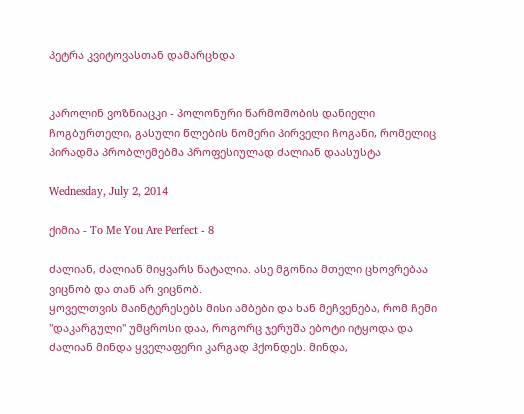პეტრა კვიტოვასთან დამარცხდა


კაროლინ ვოზნიაცკი - პოლონური წარმოშობის დანიელი ჩოგბურთელი, გასული წლების ნომერი პირველი ჩოგანი, რომელიც პირადმა პრობლემებმა პროფესიულად ძალიან დაასუსტა

Wednesday, July 2, 2014

ქიმია - To Me You Are Perfect - 8

ძალიან, ძალიან მიყვარს ნატალია. ასე მგონია მთელი ცხოვრებაა ვიცნობ და თან არ ვიცნობ.
ყოველთვის მაინტერესებს მისი ამბები და ხან მეჩვენება, რომ ჩემი "დაკარგული" უმცროსი დაა, როგორც ჯერუშა ებოტი იტყოდა და ძალიან მინდა ყველაფერი კარგად ჰქონდეს. მინდა,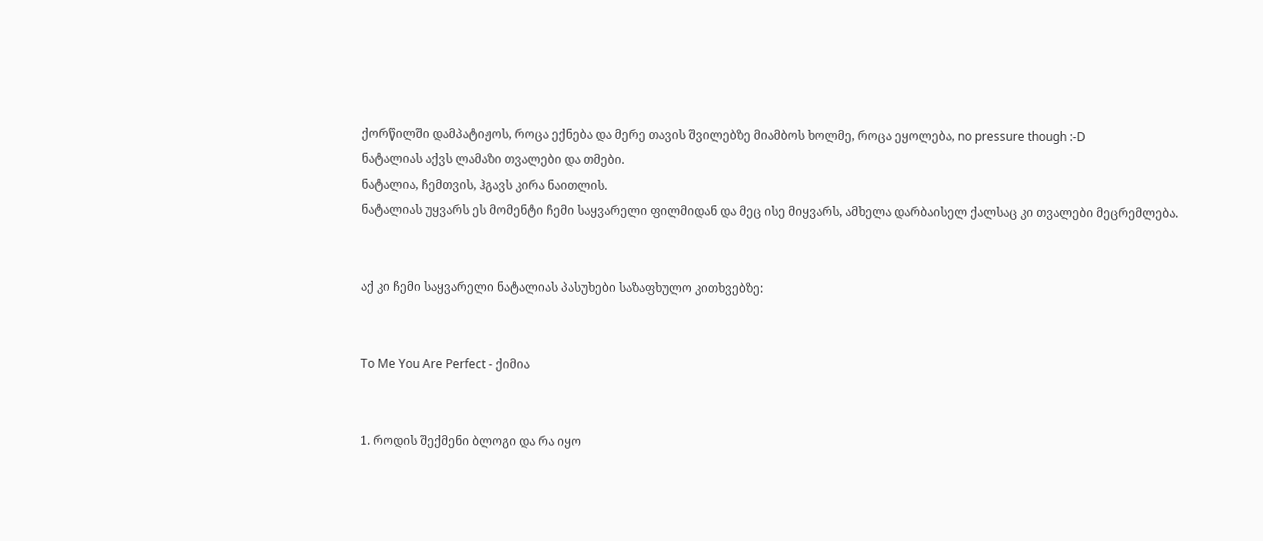ქორწილში დამპატიჟოს, როცა ექნება და მერე თავის შვილებზე მიამბოს ხოლმე, როცა ეყოლება, no pressure though :-D
ნატალიას აქვს ლამაზი თვალები და თმები.
ნატალია, ჩემთვის, ჰგავს კირა ნაითლის.
ნატალიას უყვარს ეს მომენტი ჩემი საყვარელი ფილმიდან და მეც ისე მიყვარს, ამხელა დარბაისელ ქალსაც კი თვალები მეცრემლება.


აქ კი ჩემი საყვარელი ნატალიას პასუხები საზაფხულო კითხვებზე:


To Me You Are Perfect - ქიმია


1. როდის შექმენი ბლოგი და რა იყო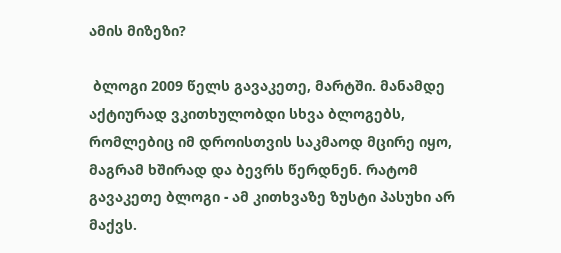ამის მიზეზი?

 ბლოგი 2009 წელს გავაკეთე, მარტში. მანამდე აქტიურად ვკითხულობდი სხვა ბლოგებს, რომლებიც იმ დროისთვის საკმაოდ მცირე იყო, მაგრამ ხშირად და ბევრს წერდნენ. რატომ გავაკეთე ბლოგი - ამ კითხვაზე ზუსტი პასუხი არ მაქვს.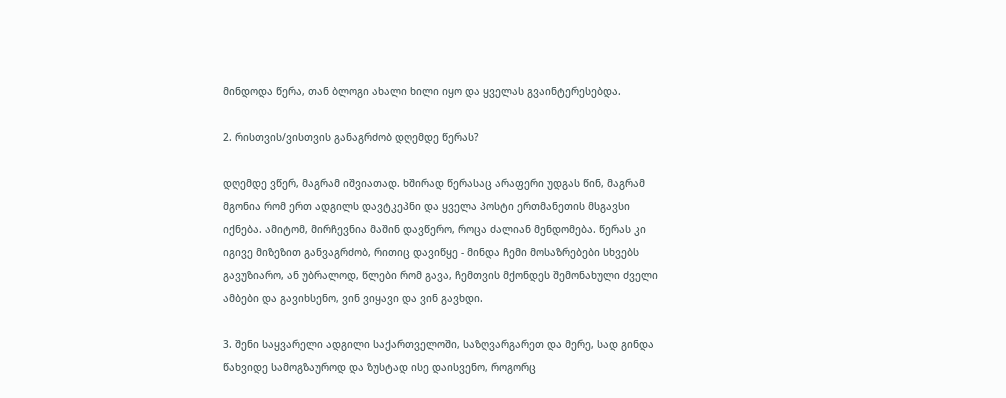მინდოდა წერა, თან ბლოგი ახალი ხილი იყო და ყველას გვაინტერესებდა.

2. რისთვის/ვისთვის განაგრძობ დღემდე წერას?

დღემდე ვწერ, მაგრამ იშვიათად. ხშირად წერასაც არაფერი უდგას წინ, მაგრამ მგონია რომ ერთ ადგილს დავტკეპნი და ყველა პოსტი ერთმანეთის მსგავსი იქნება. ამიტომ, მირჩევნია მაშინ დავწერო, როცა ძალიან მენდომება. წერას კი იგივე მიზეზით განვაგრძობ, რითიც დავიწყე - მინდა ჩემი მოსაზრებები სხვებს გავუზიარო, ან უბრალოდ, წლები რომ გავა, ჩემთვის მქონდეს შემონახული ძველი ამბები და გავიხსენო, ვინ ვიყავი და ვინ გავხდი.

3. შენი საყვარელი ადგილი საქართველოში, საზღვარგარეთ და მერე, სად გინდა წახვიდე სამოგზაუროდ და ზუსტად ისე დაისვენო, როგორც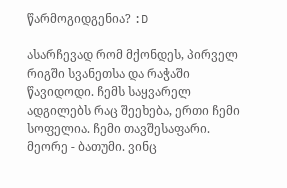წარმოგიდგენია? :D

ასარჩევად რომ მქონდეს, პირველ რიგში სვანეთსა და რაჭაში წავიდოდი. ჩემს საყვარელ ადგილებს რაც შეეხება, ერთი ჩემი სოფელია. ჩემი თავშესაფარი.  მეორე - ბათუმი. ვინც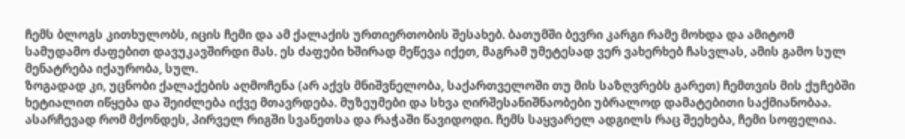ჩემს ბლოგს კითხულობს, იცის ჩემი და ამ ქალაქის ურთიერთობის შესახებ. ბათუმში ბევრი კარგი რამე მოხდა და ამიტომ სამუდამო ძაფებით დავუკავშირდი მას. ეს ძაფები ხშირად მეწევა იქეთ, მაგრამ უმეტესად ვერ ვახერხებ ჩასვლას, ამის გამო სულ მენატრება იქაურობა, სულ.
ზოგადად კი, უცნობი ქალაქების აღმოჩენა (არ აქვს მნიშვნელობა, საქართველოში თუ მის საზღვრებს გარეთ) ჩემთვის მის ქუჩებში ხეტიალით იწყება და შეიძლება იქვე მთავრდება. მუზეუმები და სხვა ღირშესანიშნაობები უბრალოდ დამატებითი საქმიანობაა.
ასარჩევად რომ მქონდეს, პირველ რიგში სვანეთსა და რაჭაში წავიდოდი. ჩემს საყვარელ ადგილს რაც შეეხება, ჩემი სოფელია.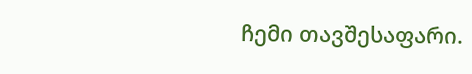ჩემი თავშესაფარი.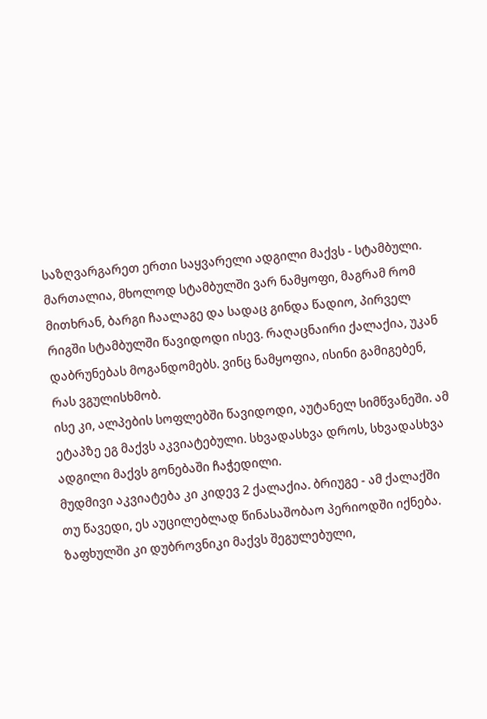საზღვარგარეთ ერთი საყვარელი ადგილი მაქვს - სტამბული. მართალია, მხოლოდ სტამბულში ვარ ნამყოფი, მაგრამ რომ მითხრან, ბარგი ჩაალაგე და სადაც გინდა წადიო, პირველ რიგში სტამბულში წავიდოდი ისევ. რაღაცნაირი ქალაქია, უკან დაბრუნებას მოგანდომებს. ვინც ნამყოფია, ისინი გამიგებენ, რას ვგულისხმობ.
ისე კი, ალპების სოფლებში წავიდოდი, აუტანელ სიმწვანეში. ამ ეტაპზე ეგ მაქვს აკვიატებული. სხვადასხვა დროს, სხვადასხვა ადგილი მაქვს გონებაში ჩაჭედილი.
მუდმივი აკვიატება კი კიდევ 2 ქალაქია. ბრიუგე - ამ ქალაქში თუ წავედი, ეს აუცილებლად წინასაშობაო პერიოდში იქნება. ზაფხულში კი დუბროვნიკი მაქვს შეგულებული,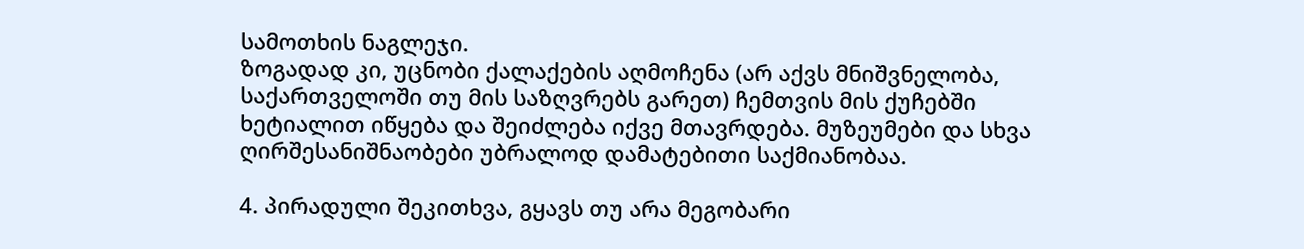სამოთხის ნაგლეჯი.
ზოგადად კი, უცნობი ქალაქების აღმოჩენა (არ აქვს მნიშვნელობა, საქართველოში თუ მის საზღვრებს გარეთ) ჩემთვის მის ქუჩებში ხეტიალით იწყება და შეიძლება იქვე მთავრდება. მუზეუმები და სხვა ღირშესანიშნაობები უბრალოდ დამატებითი საქმიანობაა.

4. პირადული შეკითხვა, გყავს თუ არა მეგობარი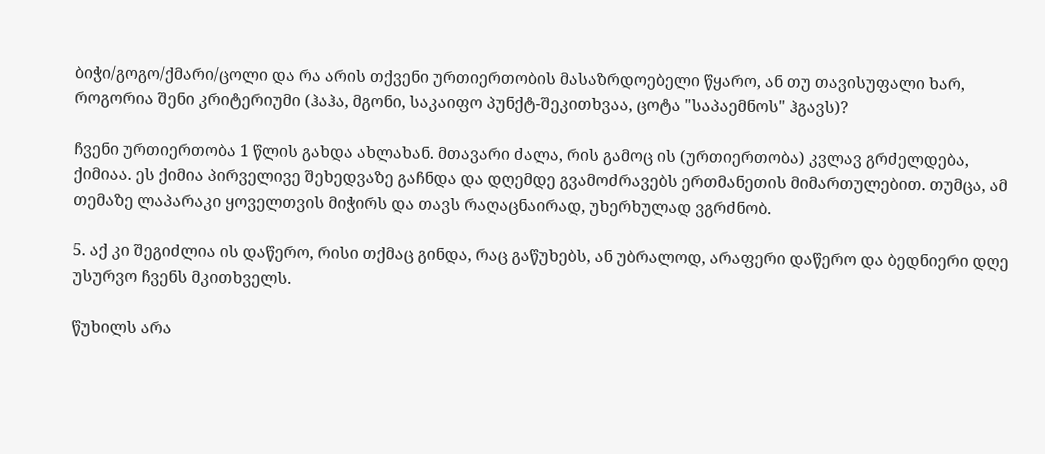ბიჭი/გოგო/ქმარი/ცოლი და რა არის თქვენი ურთიერთობის მასაზრდოებელი წყარო, ან თუ თავისუფალი ხარ, როგორია შენი კრიტერიუმი (ჰაჰა, მგონი, საკაიფო პუნქტ-შეკითხვაა, ცოტა "საპაემნოს" ჰგავს)?

ჩვენი ურთიერთობა 1 წლის გახდა ახლახან. მთავარი ძალა, რის გამოც ის (ურთიერთობა) კვლავ გრძელდება, ქიმიაა. ეს ქიმია პირველივე შეხედვაზე გაჩნდა და დღემდე გვამოძრავებს ერთმანეთის მიმართულებით. თუმცა, ამ თემაზე ლაპარაკი ყოველთვის მიჭირს და თავს რაღაცნაირად, უხერხულად ვგრძნობ.

5. აქ კი შეგიძლია ის დაწერო, რისი თქმაც გინდა, რაც გაწუხებს, ან უბრალოდ, არაფერი დაწერო და ბედნიერი დღე უსურვო ჩვენს მკითხველს.

წუხილს არა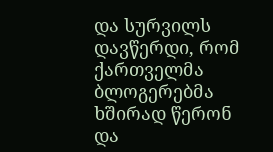და სურვილს დავწერდი, რომ ქართველმა ბლოგერებმა ხშირად წერონ და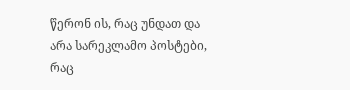წერონ ის, რაც უნდათ და არა სარეკლამო პოსტები, რაც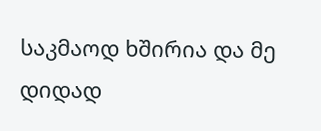საკმაოდ ხშირია და მე დიდად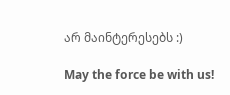არ მაინტერესებს :)

May the force be with us!